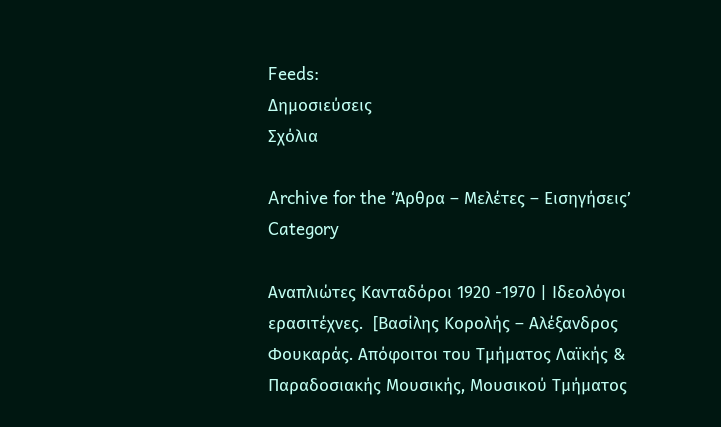Feeds:
Δημοσιεύσεις
Σχόλια

Archive for the ‘Άρθρα – Μελέτες – Εισηγήσεις’ Category

Αναπλιώτες Κανταδόροι 1920 -1970 | Ιδεολόγοι ερασιτέχνες.  [Βασίλης Κορολής – Αλέξανδρος Φουκαράς. Απόφοιτοι του Τμήματος Λαϊκής & Παραδοσιακής Μουσικής, Μουσικού Τμήματος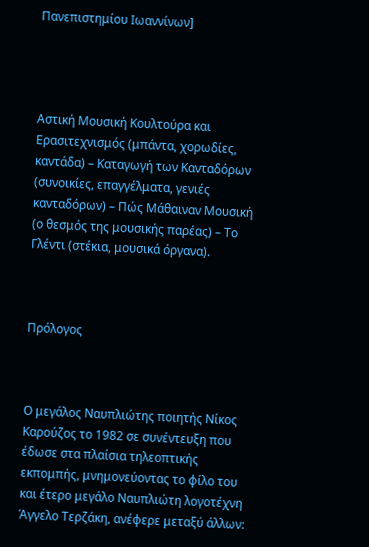Πανεπιστημίου Ιωαννίνων]




Αστική Μουσική Κουλτούρα και Ερασιτεχνισμός (μπάντα, χορωδίες, καντάδα) – Καταγωγή των Κανταδόρων (συνοικίες, επαγγέλματα, γενιές κανταδόρων) – Πώς Μάθαιναν Μουσική (ο θεσμός της μουσικής παρέας) – Το Γλέντι (στέκια, μουσικά όργανα).



Πρόλογος



Ο μεγάλος Ναυπλιώτης ποιητής Νίκος Καρούζος το 1982 σε συνέντευξη που έδωσε στα πλαίσια τηλεοπτικής εκπομπής, μνημονεύοντας το φίλο του και έτερο μεγάλο Ναυπλιώτη λογοτέχνη Άγγελο Τερζάκη, ανέφερε μεταξύ άλλων: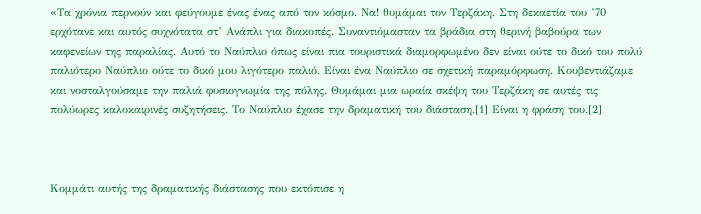«Tα χρόνια περνούν και φεύγουμε ένας ένας από τον κόσμο. Να! θυμάμαι τον Τερζάκη. Στη δεκαετία του ’70  ερχότανε και αυτός συχνότατα στ’ Ανάπλι για διακοπές. Συναντιόμασταν τα βράδια στη θερινή βαβούρα των καφενείων της παραλίας. Αυτό το Ναύπλιο όπως είναι πια τουριστικά διαμορφωμένο δεν είναι ούτε το δικό του πολύ παλιότερο Ναύπλιο ούτε το δικό μου λιγότερο παλιό. Είναι ένα Ναύπλιο σε σχετική παραμόρφωση. Κουβεντιάζαμε και νοσταλγούσαμε την παλιά φυσιογνωμία της πόλης. Θυμάμαι μια ωραία σκέψη του Τερζάκη σε αυτές τις πολύωρες καλοκαιρινές συζητήσεις. Το Ναύπλιο έχασε την δραματική του διάσταση.[1] Είναι η φράση του.[2]



Κομμάτι αυτής της δραματικής διάστασης που εκτόπισε η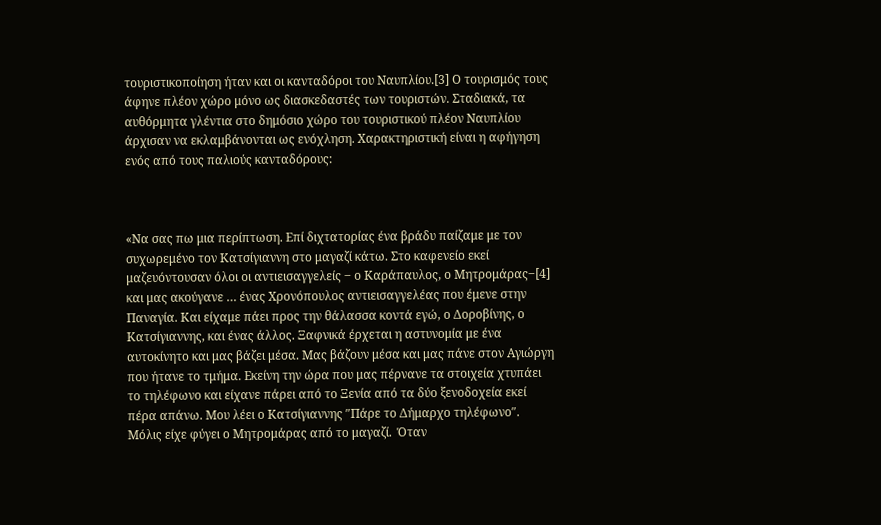τουριστικοποίηση ήταν και οι κανταδόροι του Ναυπλίου.[3] Ο τουρισμός τους άφηνε πλέον χώρο μόνο ως διασκεδαστές των τουριστών. Σταδιακά, τα αυθόρμητα γλέντια στο δημόσιο χώρο του τουριστικού πλέον Ναυπλίου άρχισαν να εκλαμβάνονται ως ενόχληση. Χαρακτηριστική είναι η αφήγηση ενός από τους παλιούς κανταδόρους:



«Να σας πω μια περίπτωση. Επί διχτατορίας ένα βράδυ παίζαμε με τον συχωρεμένο τον Κατσίγιαννη στο μαγαζί κάτω. Στο καφενείο εκεί μαζευόντουσαν όλοι οι αντιεισαγγελείς ‒ ο Καράπαυλος, ο Μητρομάρας‒[4] και μας ακούγανε … ένας Χρονόπουλος αντιεισαγγελέας που έμενε στην Παναγία. Και είχαμε πάει προς την θάλασσα κοντά εγώ, ο Δοροβίνης, ο Κατσίγιαννης, και ένας άλλος. Ξαφνικά έρχεται η αστυνομία με ένα αυτοκίνητο και μας βάζει μέσα. Μας βάζουν μέσα και μας πάνε στον Αγιώργη που ήτανε το τμήμα. Εκείνη την ώρα που μας πέρνανε τα στοιχεία χτυπάει το τηλέφωνο και είχανε πάρει από το Ξενία από τα δύο ξενοδοχεία εκεί πέρα απάνω. Μου λέει ο Κατσίγιαννης ″Πάρε το Δήμαρχο τηλέφωνο″.  Μόλις είχε φύγει ο Μητρομάρας από το μαγαζί.  Όταν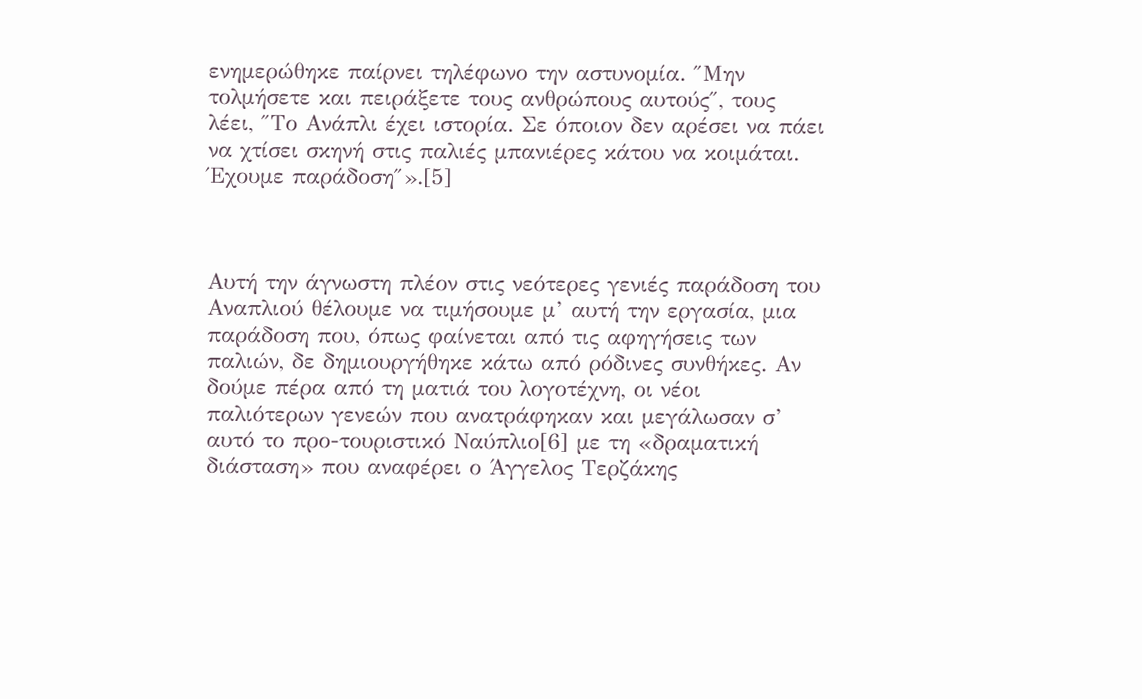ενημερώθηκε παίρνει τηλέφωνο την αστυνομία. ″Μην τολμήσετε και πειράξετε τους ανθρώπους αυτούς″, τους λέει, ″Το Ανάπλι έχει ιστορία. Σε όποιον δεν αρέσει να πάει να χτίσει σκηνή στις παλιές μπανιέρες κάτου να κοιμάται. Έχουμε παράδοση″».[5]



Αυτή την άγνωστη πλέον στις νεότερες γενιές παράδοση του Αναπλιού θέλουμε να τιμήσουμε μ’ αυτή την εργασία, μια παράδοση που, όπως φαίνεται από τις αφηγήσεις των παλιών, δε δημιουργήθηκε κάτω από ρόδινες συνθήκες. Αν δούμε πέρα από τη ματιά του λογοτέχνη, οι νέοι παλιότερων γενεών που ανατράφηκαν και μεγάλωσαν σ’ αυτό το προ-τουριστικό Ναύπλιο[6] με τη «δραματική διάσταση» που αναφέρει ο Άγγελος Τερζάκης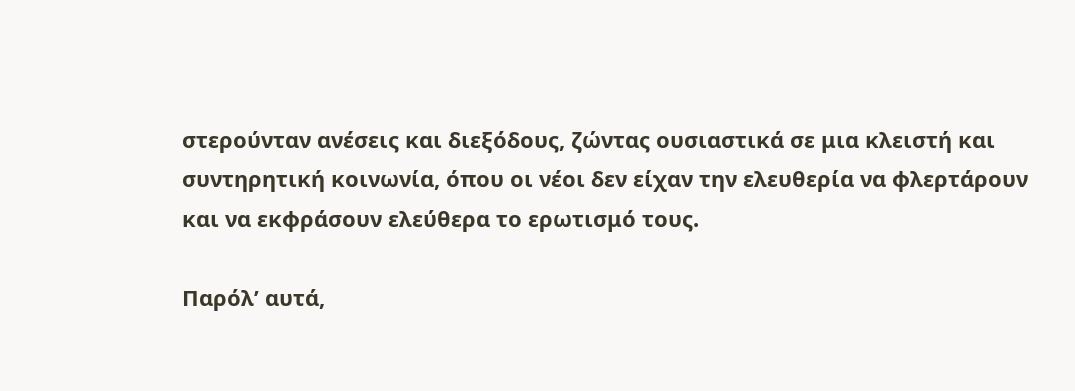στερούνταν ανέσεις και διεξόδους, ζώντας ουσιαστικά σε μια κλειστή και συντηρητική κοινωνία, όπου οι νέοι δεν είχαν την ελευθερία να φλερτάρουν και να εκφράσουν ελεύθερα το ερωτισμό τους.

Παρόλ’ αυτά,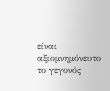είναι αξιομνημόνευτο το γεγονός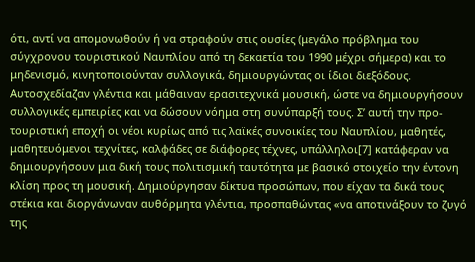ότι, αντί να απομονωθούν ή να στραφούν στις ουσίες (μεγάλο πρόβλημα του σύγχρονου τουριστικού Ναυπλίου από τη δεκαετία του 1990 μέχρι σήμερα) και το μηδενισμό, κινητοποιούνταν συλλογικά, δημιουργώντας οι ίδιοι διεξόδους. Αυτοσχεδίαζαν γλέντια και μάθαιναν ερασιτεχνικά μουσική, ώστε να δημιουργήσουν συλλογικές εμπειρίες και να δώσουν νόημα στη συνύπαρξή τους. Σ’ αυτή την προ-τουριστική εποχή οι νέοι κυρίως από τις λαϊκές συνοικίες του Ναυπλίου, μαθητές, μαθητευόμενοι τεχνίτες, καλφάδες σε διάφορες τέχνες, υπάλληλοι[7] κατάφεραν να δημιουργήσουν μια δική τους πολιτισμική ταυτότητα με βασικό στοιχείο την έντονη κλίση προς τη μουσική. Δημιούργησαν δίκτυα προσώπων, που είχαν τα δικά τους στέκια και διοργάνωναν αυθόρμητα γλέντια, προσπαθώντας «να αποτινάξουν το ζυγό της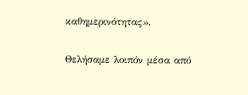καθημερινότητας».

Θελήσαμε λοιπόν μέσα από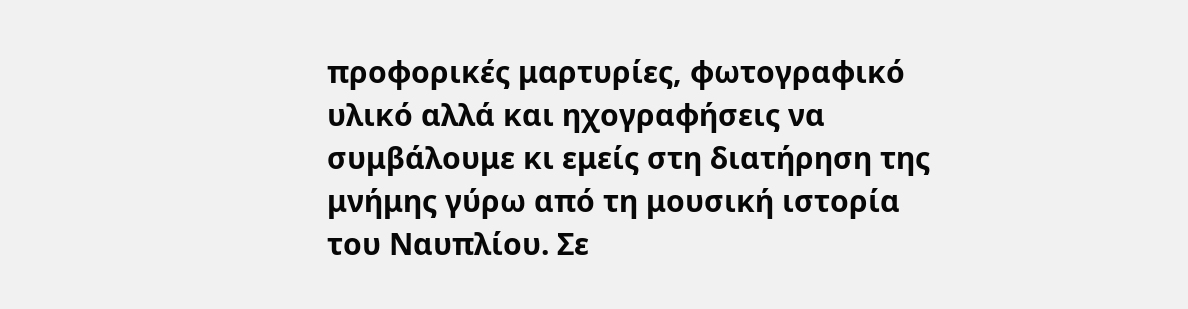προφορικές μαρτυρίες, φωτογραφικό υλικό αλλά και ηχογραφήσεις να συμβάλουμε κι εμείς στη διατήρηση της μνήμης γύρω από τη μουσική ιστορία του Ναυπλίου. Σε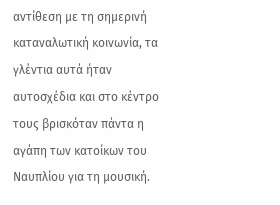αντίθεση με τη σημερινή καταναλωτική κοινωνία, τα γλέντια αυτά ήταν αυτοσχέδια και στο κέντρο τους βρισκόταν πάντα η αγάπη των κατοίκων του Ναυπλίου για τη μουσική.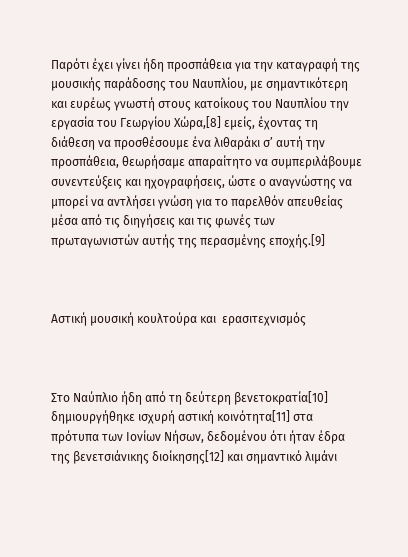Παρότι έχει γίνει ήδη προσπάθεια για την καταγραφή της μουσικής παράδοσης του Ναυπλίου, με σημαντικότερη και ευρέως γνωστή στους κατοίκους του Ναυπλίου την εργασία του Γεωργίου Χώρα,[8] εμείς, έχοντας τη διάθεση να προσθέσουμε ένα λιθαράκι σ’ αυτή την προσπάθεια, θεωρήσαμε απαραίτητο να συμπεριλάβουμε συνεντεύξεις και ηχογραφήσεις, ώστε ο αναγνώστης να μπορεί να αντλήσει γνώση για το παρελθόν απευθείας μέσα από τις διηγήσεις και τις φωνές των πρωταγωνιστών αυτής της περασμένης εποχής.[9]



Αστική μουσική κουλτούρα και  ερασιτεχνισμός



Στο Ναύπλιο ήδη από τη δεύτερη βενετοκρατία[10] δημιουργήθηκε ισχυρή αστική κοινότητα[11] στα πρότυπα των Ιονίων Νήσων, δεδομένου ότι ήταν έδρα της βενετσιάνικης διοίκησης[12] και σημαντικό λιμάνι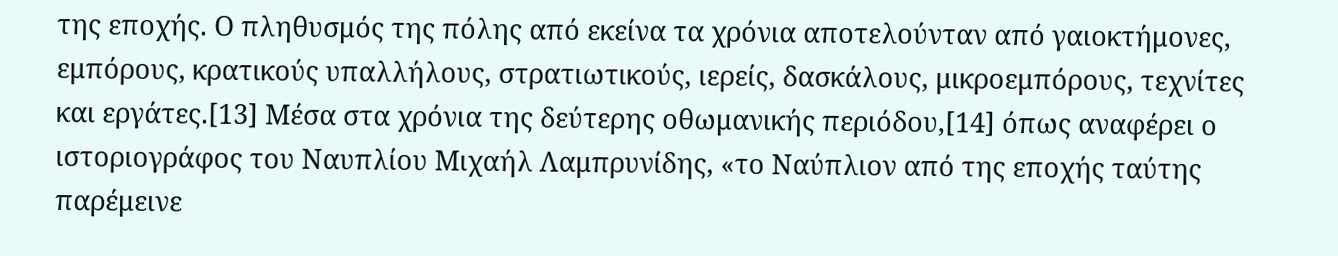της εποχής. Ο πληθυσμός της πόλης από εκείνα τα χρόνια αποτελούνταν από γαιοκτήμονες, εμπόρους, κρατικούς υπαλλήλους, στρατιωτικούς, ιερείς, δασκάλους, μικροεμπόρους, τεχνίτες και εργάτες.[13] Μέσα στα χρόνια της δεύτερης οθωμανικής περιόδου,[14] όπως αναφέρει ο ιστοριογράφος του Ναυπλίου Μιχαήλ Λαμπρυνίδης, «το Ναύπλιον από της εποχής ταύτης παρέμεινε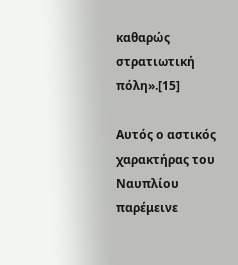καθαρώς στρατιωτική πόλη».[15]

Αυτός ο αστικός χαρακτήρας του Ναυπλίου παρέμεινε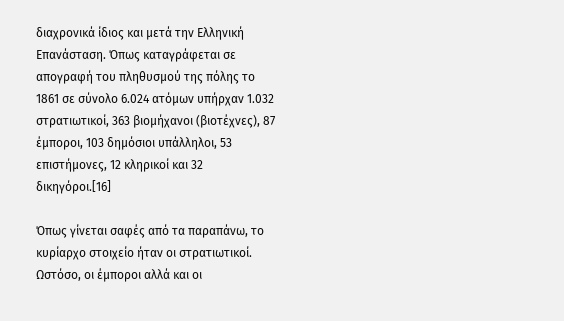διαχρονικά ίδιος και μετά την Ελληνική Επανάσταση. Όπως καταγράφεται σε απογραφή του πληθυσμού της πόλης το 1861 σε σύνολο 6.024 ατόμων υπήρχαν 1.032  στρατιωτικοί, 363 βιομήχανοι (βιοτέχνες), 87 έμποροι, 103 δημόσιοι υπάλληλοι, 53 επιστήμονες, 12 κληρικοί και 32 δικηγόροι.[16]

Όπως γίνεται σαφές από τα παραπάνω, το  κυρίαρχο στοιχείο ήταν οι στρατιωτικοί. Ωστόσο, οι έμποροι αλλά και οι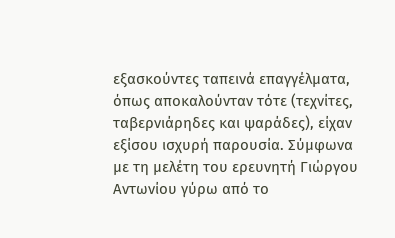εξασκούντες ταπεινά επαγγέλματα, όπως αποκαλούνταν τότε (τεχνίτες, ταβερνιάρηδες και ψαράδες), είχαν εξίσου ισχυρή παρουσία. Σύμφωνα με τη μελέτη του ερευνητή Γιώργου Αντωνίου γύρω από το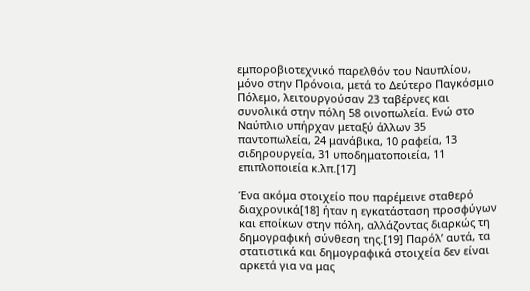εμποροβιοτεχνικό παρελθόν του Ναυπλίου, μόνο στην Πρόνοια, μετά το Δεύτερο Παγκόσμιο Πόλεμο, λειτουργούσαν 23 ταβέρνες και συνολικά στην πόλη 58 οινοπωλεία. Ενώ στο Ναύπλιο υπήρχαν μεταξύ άλλων 35 παντοπωλεία, 24 μανάβικα, 10 ραφεία, 13 σιδηρουργεία, 31 υποδηματοποιεία, 11 επιπλοποιεία κ.λπ.[17]

Ένα ακόμα στοιχείο που παρέμεινε σταθερό διαχρονικά[18] ήταν η εγκατάσταση προσφύγων και εποίκων στην πόλη, αλλάζοντας διαρκώς τη δημογραφική σύνθεση της.[19] Παρόλ’ αυτά, τα στατιστικά και δημογραφικά στοιχεία δεν είναι αρκετά για να μας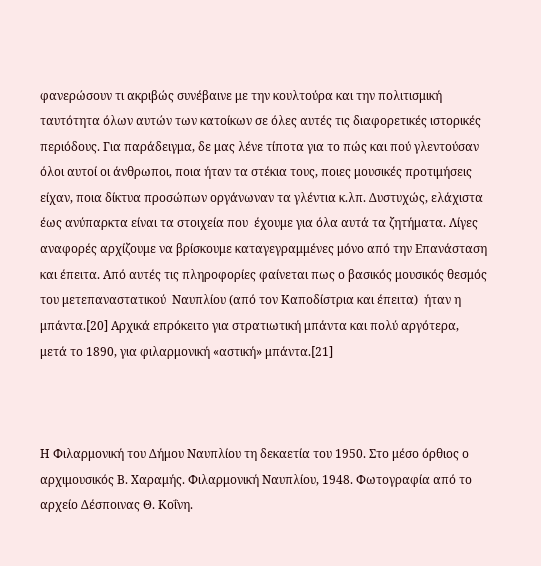φανερώσουν τι ακριβώς συνέβαινε με την κουλτούρα και την πολιτισμική ταυτότητα όλων αυτών των κατοίκων σε όλες αυτές τις διαφορετικές ιστορικές περιόδους. Για παράδειγμα, δε μας λένε τίποτα για το πώς και πού γλεντούσαν όλοι αυτοί οι άνθρωποι, ποια ήταν τα στέκια τους, ποιες μουσικές προτιμήσεις είχαν, ποια δίκτυα προσώπων οργάνωναν τα γλέντια κ.λπ. Δυστυχώς, ελάχιστα έως ανύπαρκτα είναι τα στοιχεία που  έχουμε για όλα αυτά τα ζητήματα. Λίγες αναφορές αρχίζουμε να βρίσκουμε καταγεγραμμένες μόνο από την Επανάσταση και έπειτα. Από αυτές τις πληροφορίες φαίνεται πως ο βασικός μουσικός θεσμός του μετεπαναστατικού  Ναυπλίου (από τον Καποδίστρια και έπειτα)  ήταν η μπάντα.[20] Αρχικά επρόκειτο για στρατιωτική μπάντα και πολύ αργότερα, μετά το 1890, για φιλαρμονική «αστική» μπάντα.[21]



Η Φιλαρμονική του Δήμου Ναυπλίου τη δεκαετία του 1950. Στο μέσο όρθιος ο αρχιμουσικός Β. Χαραμής. Φιλαρμονική Ναυπλίου, 1948. Φωτογραφία από το αρχείο Δέσποινας Θ. Κοΐνη.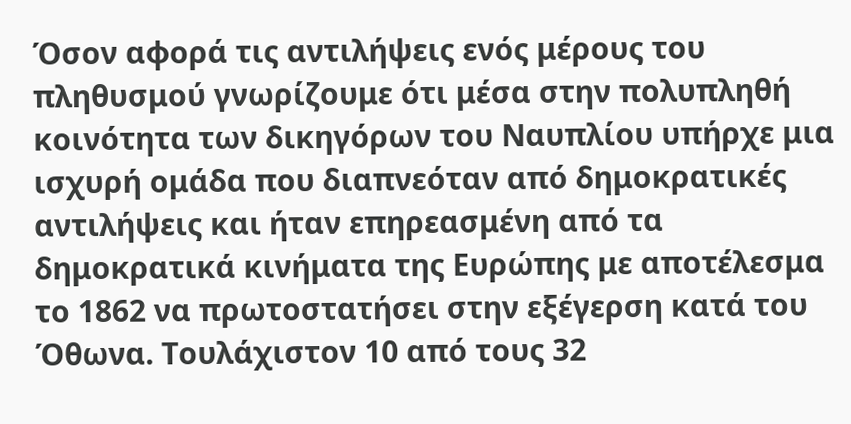Όσον αφορά τις αντιλήψεις ενός μέρους του πληθυσμού γνωρίζουμε ότι μέσα στην πολυπληθή κοινότητα των δικηγόρων του Ναυπλίου υπήρχε μια ισχυρή ομάδα που διαπνεόταν από δημοκρατικές αντιλήψεις και ήταν επηρεασμένη από τα δημοκρατικά κινήματα της Ευρώπης με αποτέλεσμα το 1862 να πρωτοστατήσει στην εξέγερση κατά του Όθωνα. Τουλάχιστον 10 από τους 32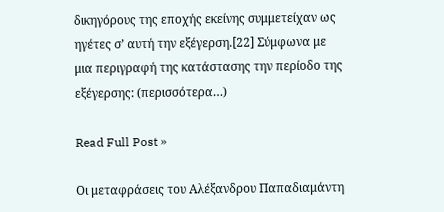δικηγόρους της εποχής εκείνης συμμετείχαν ως ηγέτες σ’ αυτή την εξέγερση.[22] Σύμφωνα με μια περιγραφή της κατάστασης την περίοδο της εξέγερσης: (περισσότερα…)

Read Full Post »

Οι μεταφράσεις του Αλέξανδρου Παπαδιαμάντη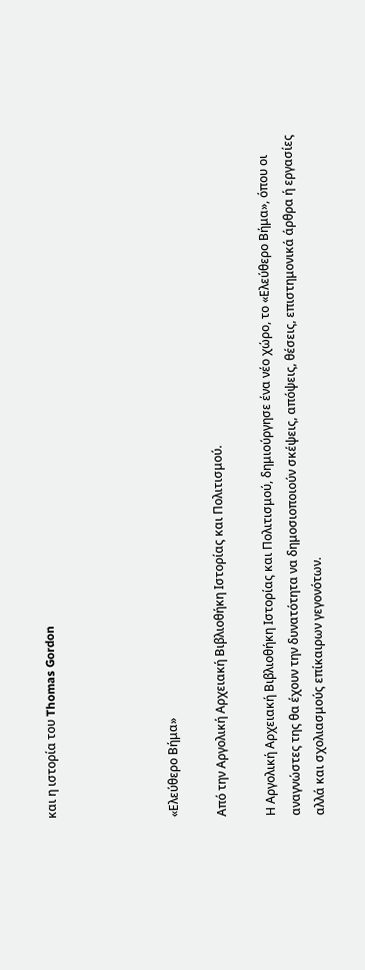και η ιστορία του Thomas Gordon




«Ελεύθερο Βήμα»

Από την Αργολική Αρχειακή Βιβλιοθήκη Ιστορίας και Πολιτισμού.

Η Αργολική Αρχειακή Βιβλιοθήκη Ιστορίας και Πολιτισμού, δημιούργησε ένα νέο χώρο, το «Ελεύθερο Βήμα», όπου οι αναγνώστες της θα έχουν την δυνατότητα να δημοσιοποιούν σκέψεις, απόψεις, θέσεις, επιστημονικά άρθρα ή εργασίες αλλά και σχολιασμούς επίκαιρων γεγονότων.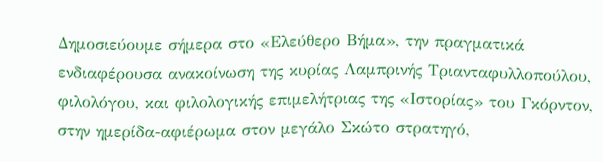Δημοσιεύουμε σήμερα στο «Ελεύθερο Βήμα», την πραγματικά ενδιαφέρουσα ανακοίνωση της κυρίας Λαμπρινής Τριανταφυλλοπούλου, φιλολόγου, και φιλολογικής επιμελήτριας της «Ιστορίας» του Γκόρντον, στην ημερίδα-αφιέρωμα στον μεγάλο Σκώτο στρατηγό,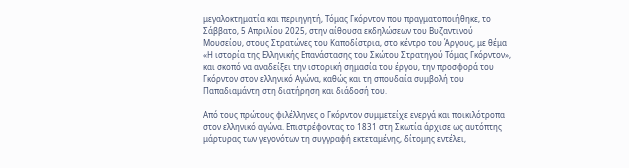μεγαλοκτηματία και περιηγητή, Τόμας Γκόρντον που πραγματοποιήθηκε, το Σάββατο, 5 Απριλίου 2025, στην αίθουσα εκδηλώσεων του Βυζαντινού Μουσείου, στους Στρατώνες του Καποδίστρια, στο κέντρο του Άργους, με θέμα «Η ιστορία της Ελληνικής Επανάστασης του Σκώτου Στρατηγού Τόμας Γκόρντον», και σκοπό να αναδείξει την ιστορική σημασία του έργου, την προσφορά του Γκόρντον στον ελληνικό Αγώνα, καθώς και τη σπουδαία συμβολή του Παπαδιαμάντη στη διατήρηση και διάδοσή του.

Από τους πρώτους φιλέλληνες ο Γκόρντον συμμετείχε ενεργά και ποικιλότροπα στον ελληνικό αγώνα. Επιστρέφοντας το 1831 στη Σκωτία άρχισε ως αυτόπτης μάρτυρας των γεγονότων τη συγγραφή εκτεταμένης, δίτομης εντέλει,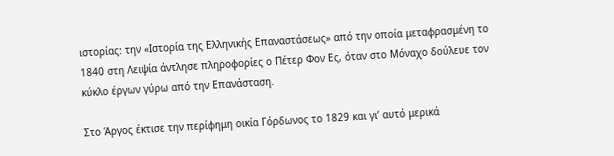ιστορίας: την «Ιστορία της Ελληνικής Επαναστάσεως» από την οποία μεταφρασμένη το 1840 στη Λειψία άντλησε πληροφορίες ο Πέτερ Φον Ες, όταν στο Μόναχο δούλευε τον κύκλο έργων γύρω από την Επανάσταση.

Στο Άργος έκτισε την περίφημη οικία Γόρδωνος το 1829 και γι’ αυτό μερικά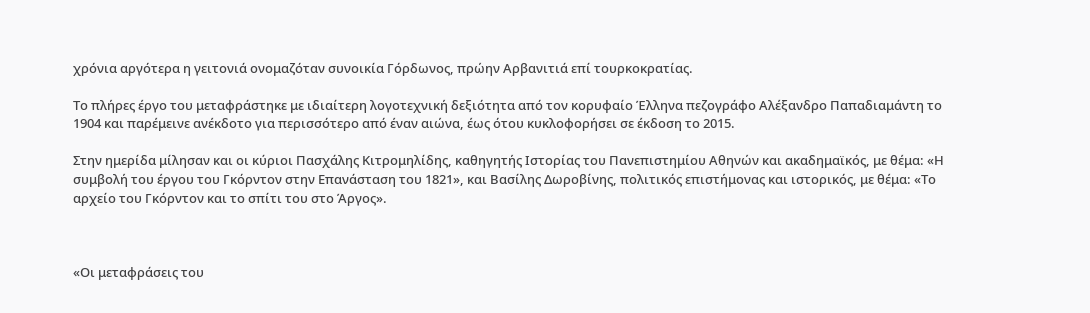χρόνια αργότερα η γειτονιά ονομαζόταν συνοικία Γόρδωνος, πρώην Αρβανιτιά επί τουρκοκρατίας.

Το πλήρες έργο του μεταφράστηκε με ιδιαίτερη λογοτεχνική δεξιότητα από τον κορυφαίο Έλληνα πεζογράφο Αλέξανδρο Παπαδιαμάντη το 1904 και παρέμεινε ανέκδοτο για περισσότερο από έναν αιώνα, έως ότου κυκλοφορήσει σε έκδοση το 2015.

Στην ημερίδα μίλησαν και οι κύριοι Πασχάλης Κιτρομηλίδης, καθηγητής Ιστορίας του Πανεπιστημίου Αθηνών και ακαδημαϊκός, με θέμα: «Η συμβολή του έργου του Γκόρντον στην Επανάσταση του 1821», και Βασίλης Δωροβίνης, πολιτικός επιστήμονας και ιστορικός, με θέμα: «Το αρχείο του Γκόρντον και το σπίτι του στο Άργος».



«Οι μεταφράσεις του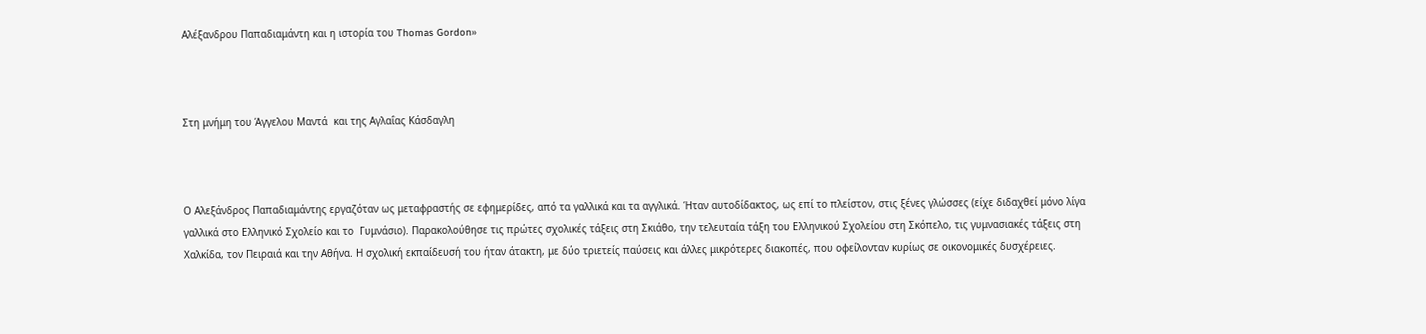Αλέξανδρου Παπαδιαμάντη και η ιστορία του Thomas Gordon»



Στη μνήμη του Άγγελου Μαντά  και της Αγλαΐας Κάσδαγλη



Ο Αλεξάνδρος Παπαδιαμάντης εργαζόταν ως μεταφραστής σε εφημερίδες, από τα γαλλικά και τα αγγλικά. Ήταν αυτοδίδακτος, ως επί το πλείστον, στις ξένες γλώσσες (είχε διδαχθεί μόνο λίγα γαλλικά στο Ελληνικό Σχολείο και το  Γυμνάσιο). Παρακολούθησε τις πρώτες σχολικές τάξεις στη Σκιάθο, την τελευταία τάξη του Ελληνικού Σχολείου στη Σκόπελο, τις γυμνασιακές τάξεις στη Χαλκίδα, τον Πειραιά και την Αθήνα. Η σχολική εκπαίδευσή του ήταν άτακτη, με δύο τριετείς παύσεις και άλλες μικρότερες διακοπές, που οφείλονταν κυρίως σε οικονομικές δυσχέρειες.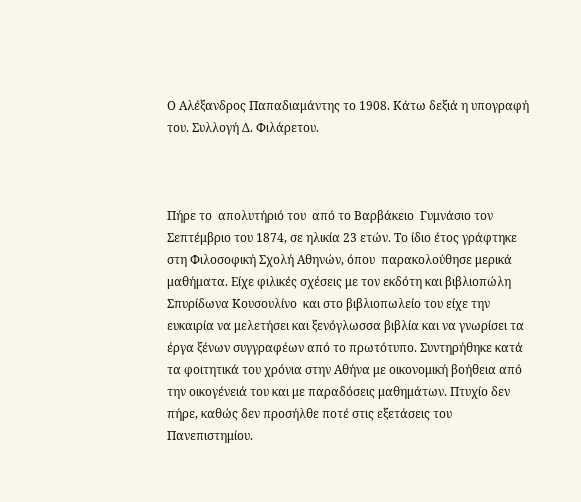Ο Αλέξανδρος Παπαδιαμάντης το 1908. Κάτω δεξιά η υπογραφή του. Συλλογή Δ. Φιλάρετου.



Πήρε το  απολυτήριό του  από το Βαρβάκειο  Γυμνάσιο τον Σεπτέμβριο του 1874, σε ηλικία 23 ετών. Το ίδιο έτος γράφτηκε στη Φιλοσοφική Σχολή Αθηνών, όπου  παρακολούθησε μερικά μαθήματα. Είχε φιλικές σχέσεις με τον εκδότη και βιβλιοπώλη Σπυρίδωνα Κουσουλίνο  και στο βιβλιοπωλείο του είχε την ευκαιρία να μελετήσει και ξενόγλωσσα βιβλία και να γνωρίσει τα έργα ξένων συγγραφέων από το πρωτότυπο. Συντηρήθηκε κατά τα φοιτητικά του χρόνια στην Αθήνα με οικονομική βοήθεια από την οικογένειά του και με παραδόσεις μαθημάτων. Πτυχίο δεν πήρε, καθώς δεν προσήλθε ποτέ στις εξετάσεις του Πανεπιστημίου.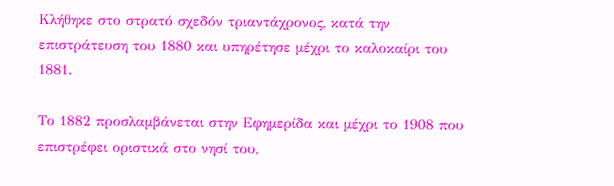Κλήθηκε στο στρατό σχεδόν τριαντάχρονος, κατά την επιστράτευση του 1880 και υπηρέτησε μέχρι το καλοκαίρι του 1881.

Το 1882 προσλαμβάνεται στην Εφημερίδα και μέχρι το 1908 που επιστρέφει οριστικά στο νησί του,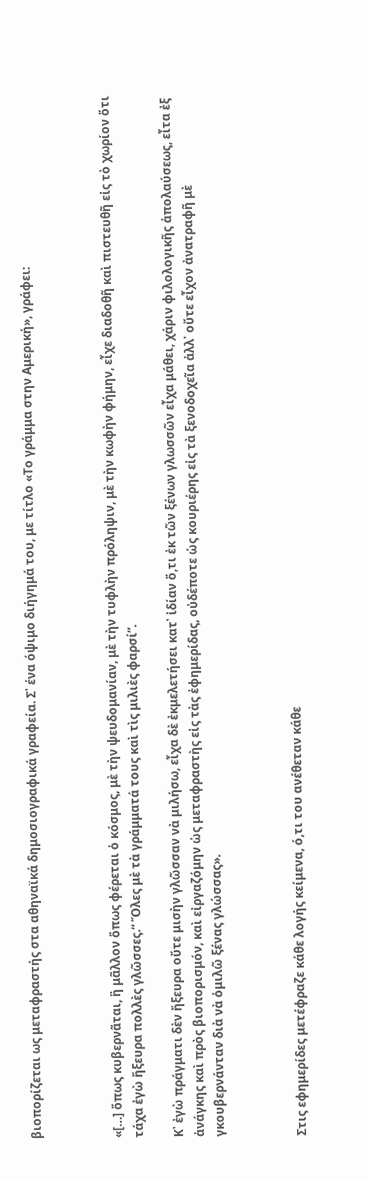βιοπορίζεται ως μεταφραστής στα αθηναϊκά δημοσιογραφικά γραφεία. Σ᾽ ένα όψιμο διήγημά του, με τίτλο «Το γράμμα στην Αμερική», γράφει:



«[…] ὅπως κυβερνᾶται, ἢ μᾶλλον ὅπως φέρεται ὁ κόσμος, μὲ τὴν ψευδομανίαν, μὲ τὴν τυφλὴν πρόληψιν, μὲ τὴν κωφὴν φήμην, εἶχε διαδοθῆ καὶ πιστευθῆ εἰς τὸ χωρίον ὅτι τάχα ἐγὼ ἤξευρα πολλὲς γλῶσσες.“ Ὅλες μὲ τὰ γράμματά τους καὶ τὶς μιλιὲς φαρσί”.

Κ᾿ ἐγὼ πράγματι δὲν ἤξευρα οὔτε μισὴν γλῶσσαν νὰ μιλήσω, εἶχα δὲ ἐκμελετήσει κατ᾿ ἰδίαν ὅ,τι ἐκ τῶν ξένων γλωσσῶν εἶχα μάθει, χάριν φιλολογικῆς ἀπολαύσεως, εἶτα ἐξ ἀνάγκης καὶ πρὸς βιοπορισμόν, καὶ εἰργαζόμην ὡς μεταφραστὴς εἰς τὰς ἐφημερίδας, οὐδέποτε ὡς κουριέρης εἰς τὰ ξενοδοχεῖα ἀλλ᾿ οὔτε εἶχον ἀνατραφῆ μὲ γκουβερνάνταν διὰ νὰ ὁμιλῶ ξένας γλώσσας».



Στις εφημερίδες μετέφραζε κάθε λογής κείμενα, ό,τι του ανέθεταν κάθε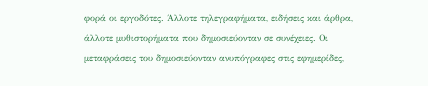φορά οι εργοδότες. Άλλοτε τηλεγραφήματα, ειδήσεις και άρθρα, άλλοτε μυθιστορήματα που δημοσιεύονταν σε συνέχειες. Οι μεταφράσεις του δημοσιεύονταν ανυπόγραφες στις εφημερίδες,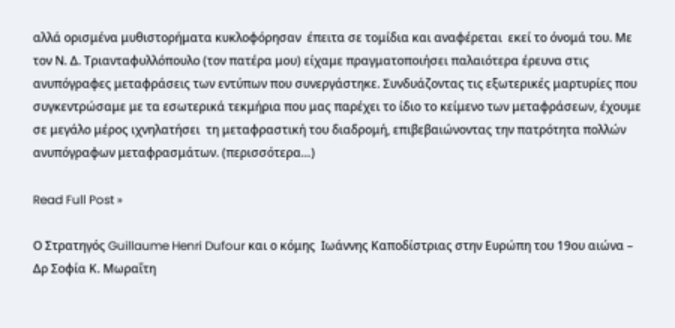αλλά ορισμένα μυθιστορήματα κυκλοφόρησαν  έπειτα σε τομίδια και αναφέρεται  εκεί το όνομά του. Με τον Ν. Δ. Τριανταφυλλόπουλο (τον πατέρα μου) είχαμε πραγματοποιήσει παλαιότερα έρευνα στις ανυπόγραφες μεταφράσεις των εντύπων που συνεργάστηκε. Συνδυάζοντας τις εξωτερικές μαρτυρίες που συγκεντρώσαμε με τα εσωτερικά τεκμήρια που μας παρέχει το ίδιο το κείμενο των μεταφράσεων, έχουμε σε μεγάλο μέρος ιχνηλατήσει  τη μεταφραστική του διαδρομή, επιβεβαιώνοντας την πατρότητα πολλών ανυπόγραφων μεταφρασμάτων. (περισσότερα…)

Read Full Post »

Ο Στρατηγός Guillaume Henri Dufour και ο κόμης  Ιωάννης Καποδίστριας στην Ευρώπη του 19ου αιώνα – Δρ Σοφία Κ. Μωραΐτη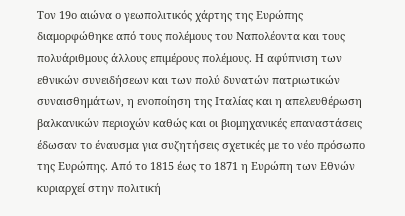Τον 19ο αιώνα ο γεωπολιτικός χάρτης της Ευρώπης διαμορφώθηκε από τους πολέμους του Ναπολέοντα και τους πολυάριθμους άλλους επιμέρους πολέμους. Η αφύπνιση των εθνικών συνειδήσεων και των πολύ δυνατών πατριωτικών συναισθημάτων, η ενοποίηση της Ιταλίας και η απελευθέρωση βαλκανικών περιοχών καθώς και οι βιομηχανικές επαναστάσεις έδωσαν το έναυσμα για συζητήσεις σχετικές με το νέο πρόσωπο της Ευρώπης. Από το 1815 έως το 1871 η Ευρώπη των Εθνών κυριαρχεί στην πολιτική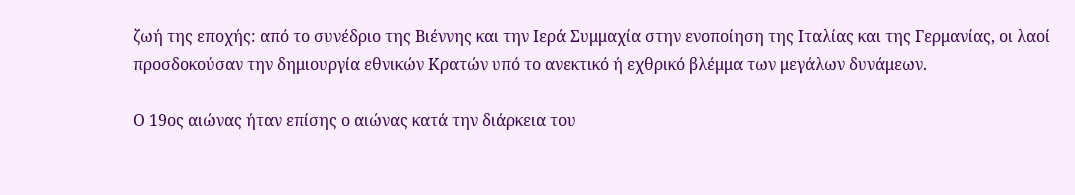ζωή της εποχής: από το συνέδριο της Βιέννης και την Ιερά Συμμαχία στην ενοποίηση της Ιταλίας και της Γερμανίας, οι λαοί προσδοκούσαν την δημιουργία εθνικών Κρατών υπό το ανεκτικό ή εχθρικό βλέμμα των μεγάλων δυνάμεων.

Ο 19ος αιώνας ήταν επίσης ο αιώνας κατά την διάρκεια του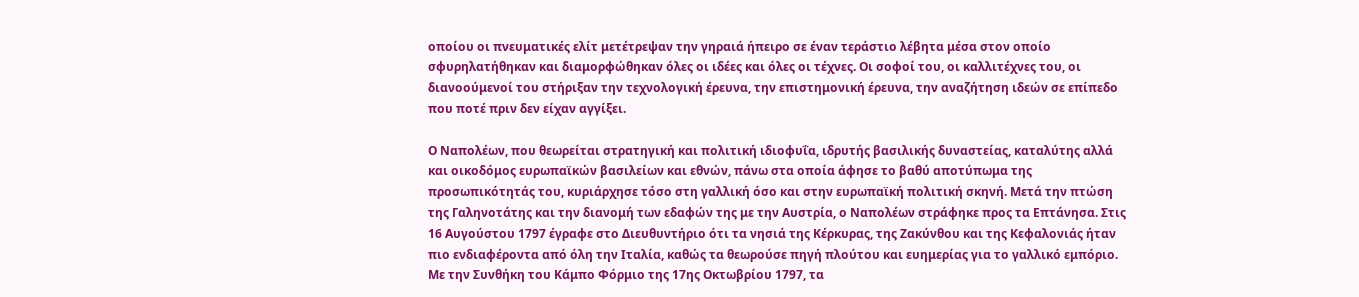οποίου οι πνευματικές ελίτ μετέτρεψαν την γηραιά ήπειρο σε έναν τεράστιο λέβητα μέσα στον οποίο σφυρηλατήθηκαν και διαμορφώθηκαν όλες οι ιδέες και όλες οι τέχνες. Οι σοφοί του, οι καλλιτέχνες του, οι διανοούμενοί του στήριξαν την τεχνολογική έρευνα, την επιστημονική έρευνα, την αναζήτηση ιδεών σε επίπεδο που ποτέ πριν δεν είχαν αγγίξει.

Ο Ναπολέων, που θεωρείται στρατηγική και πολιτική ιδιοφυΐα, ιδρυτής βασιλικής δυναστείας, καταλύτης αλλά και οικοδόμος ευρωπαϊκών βασιλείων και εθνών, πάνω στα οποία άφησε το βαθύ αποτύπωμα της προσωπικότητάς του, κυριάρχησε τόσο στη γαλλική όσο και στην ευρωπαϊκή πολιτική σκηνή. Μετά την πτώση της Γαληνοτάτης και την διανομή των εδαφών της με την Αυστρία, ο Ναπολέων στράφηκε προς τα Επτάνησα. Στις 16 Αυγούστου 1797 έγραφε στο Διευθυντήριο ότι τα νησιά της Κέρκυρας, της Ζακύνθου και της Κεφαλονιάς ήταν πιο ενδιαφέροντα από όλη την Ιταλία, καθώς τα θεωρούσε πηγή πλούτου και ευημερίας για το γαλλικό εμπόριο. Με την Συνθήκη του Κάμπο Φόρμιο της 17ης Οκτωβρίου 1797, τα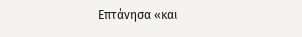Επτάνησα «και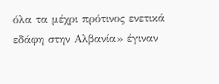όλα τα μέχρι πρότινος ενετικά εδάφη στην Αλβανία» έγιναν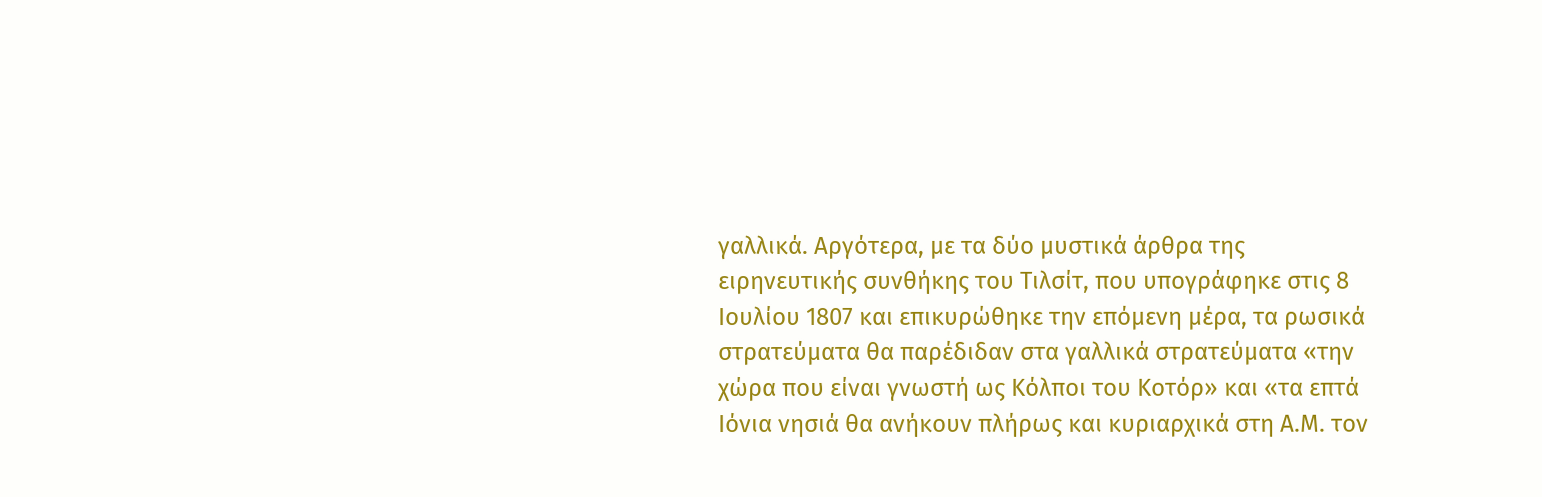γαλλικά. Αργότερα, με τα δύο μυστικά άρθρα της ειρηνευτικής συνθήκης του Τιλσίτ, που υπογράφηκε στις 8 Ιουλίου 1807 και επικυρώθηκε την επόμενη μέρα, τα ρωσικά στρατεύματα θα παρέδιδαν στα γαλλικά στρατεύματα «την χώρα που είναι γνωστή ως Kόλποι του Κοτόρ» και «τα επτά Ιόνια νησιά θα ανήκουν πλήρως και κυριαρχικά στη Α.Μ. τον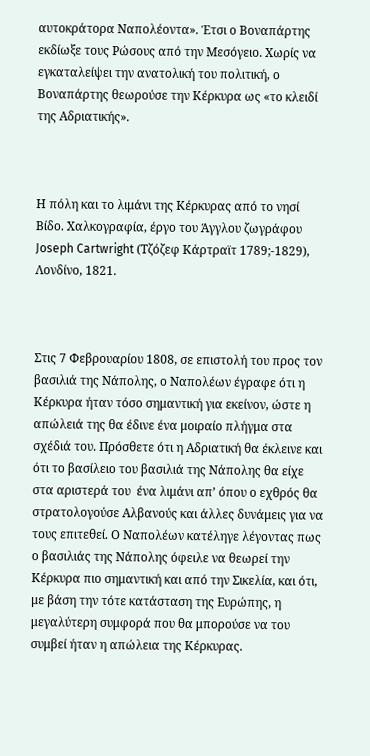αυτοκράτορα Ναπολέοντα». Έτσι ο Βοναπάρτης εκδίωξε τους Ρώσους από την Μεσόγειο. Χωρίς να εγκαταλείψει την ανατολική του πολιτική, ο Βοναπάρτης θεωρούσε την Κέρκυρα ως «το κλειδί της Αδριατικής».



Η πόλη και το λιμάνι της Κέρκυρας από το νησί Βίδο. Χαλκογραφία, έργο του Άγγλου ζωγράφου Joseph Cartwright (Τζόζεφ Κάρτραϊτ 1789;-1829), Λονδίνο, 1821.



Στις 7 Φεβρουαρίου 1808, σε επιστολή του προς τον βασιλιά της Νάπολης, ο Ναπολέων έγραφε ότι η Κέρκυρα ήταν τόσο σημαντική για εκείνον, ώστε η απώλειά της θα έδινε ένα μοιραίο πλήγμα στα σχέδιά του. Πρόσθετε ότι η Αδριατική θα έκλεινε και ότι το βασίλειο του βασιλιά της Νάπολης θα είχε στα αριστερά του  ένα λιμάνι απ’ όπου ο εχθρός θα στρατολογούσε Αλβανούς και άλλες δυνάμεις για να τους επιτεθεί. Ο Ναπολέων κατέληγε λέγοντας πως ο βασιλιάς της Νάπολης όφειλε να θεωρεί την Κέρκυρα πιο σημαντική και από την Σικελία, και ότι, με βάση την τότε κατάσταση της Ευρώπης, η μεγαλύτερη συμφορά που θα μπορούσε να του συμβεί ήταν η απώλεια της Κέρκυρας.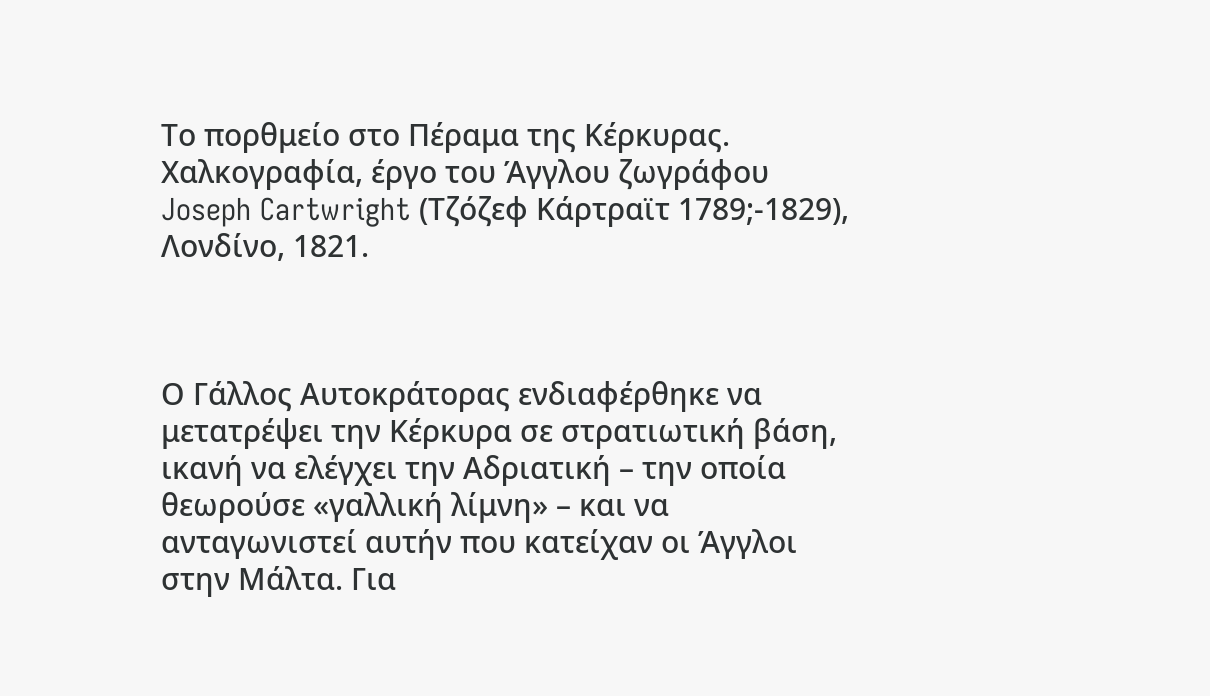Το πορθμείο στο Πέραμα της Κέρκυρας. Χαλκογραφία, έργο του Άγγλου ζωγράφου Joseph Cartwright (Τζόζεφ Κάρτραϊτ 1789;-1829), Λονδίνο, 1821.



Ο Γάλλος Αυτοκράτορας ενδιαφέρθηκε να μετατρέψει την Κέρκυρα σε στρατιωτική βάση, ικανή να ελέγχει την Αδριατική – την οποία θεωρούσε «γαλλική λίμνη» – και να ανταγωνιστεί αυτήν που κατείχαν οι Άγγλοι στην Μάλτα. Για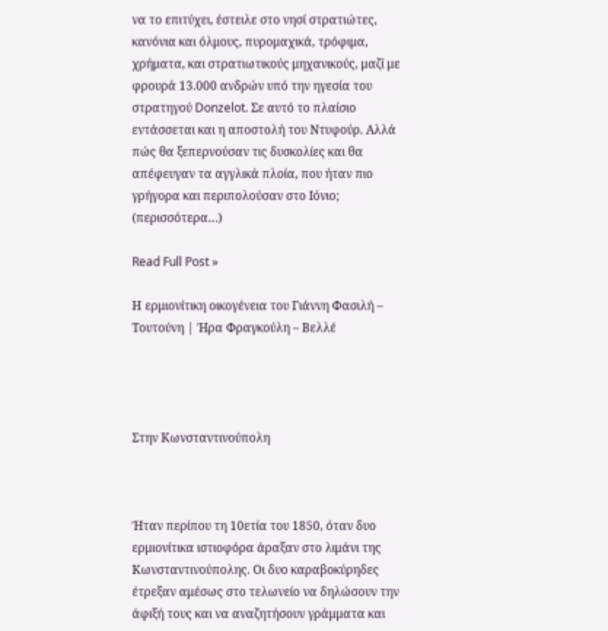να το επιτύχει, έστειλε στο νησί στρατιώτες, κανόνια και όλμους, πυρομαχικά, τρόφιμα, χρήματα, και στρατιωτικούς μηχανικούς, μαζί με φρουρά 13.000 ανδρών υπό την ηγεσία του στρατηγού Donzelot. Σε αυτό το πλαίσιο εντάσσεται και η αποστολή του Ντυφούρ. Αλλά πώς θα ξεπερνούσαν τις δυσκολίες και θα απέφευγαν τα αγγλικά πλοία, που ήταν πιο γρήγορα και περιπολούσαν στο Ιόνιο; (περισσότερα…)

Read Full Post »

Η ερμιονίτικη οικογένεια του Γιάννη Φασιλή – Τουτούνη | Ήρα Φραγκούλη – Βελλέ




Στην Κωνσταντινούπολη



Ήταν περίπου τη 10ετία του 1850, όταν δυο ερμιονίτικα ιστιοφόρα άραξαν στο λιμάνι της Κωνσταντινούπολης. Οι δυο καραβοκύρηδες έτρεξαν αμέσως στο τελωνείο να δηλώσουν την άφιξή τους και να αναζητήσουν γράμματα και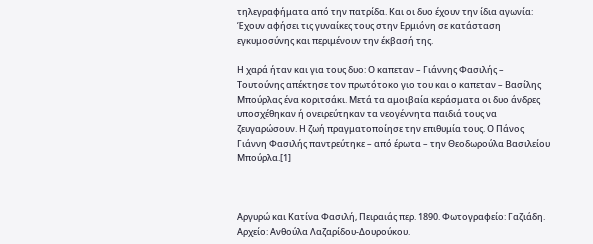τηλεγραφήματα από την πατρίδα. Και οι δυο έχουν την ίδια αγωνία: Έχουν αφήσει τις γυναίκες τους στην Ερμιόνη σε κατάσταση εγκυμοσύνης και περιμένουν την έκβασή της.

Η χαρά ήταν και για τους δυο: Ο καπεταν – Γιάννης Φασιλής – Τουτούνης απέκτησε τον πρωτότοκο γιο του και ο καπεταν – Βασίλης Μπούρλας ένα κοριτσάκι. Μετά τα αμοιβαία κεράσματα οι δυο άνδρες υποσχέθηκαν ή ονειρεύτηκαν τα νεογέννητα παιδιά τους να ζευγαρώσουν. Η ζωή πραγματοποίησε την επιθυμία τους. Ο Πάνος Γιάννη Φασιλής παντρεύτηκε – από έρωτα – την Θεοδωρούλα Βασιλείου Μπούρλα.[1]



Αργυρώ και Κατίνα Φασιλή, Πειραιάς περ. 1890. Φωτογραφείο: Γαζιάδη. Αρχείο: Ανθούλα Λαζαρίδου-Δουρούκου.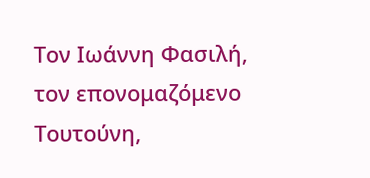Τον Ιωάννη Φασιλή, τον επονομαζόμενο Τουτούνη,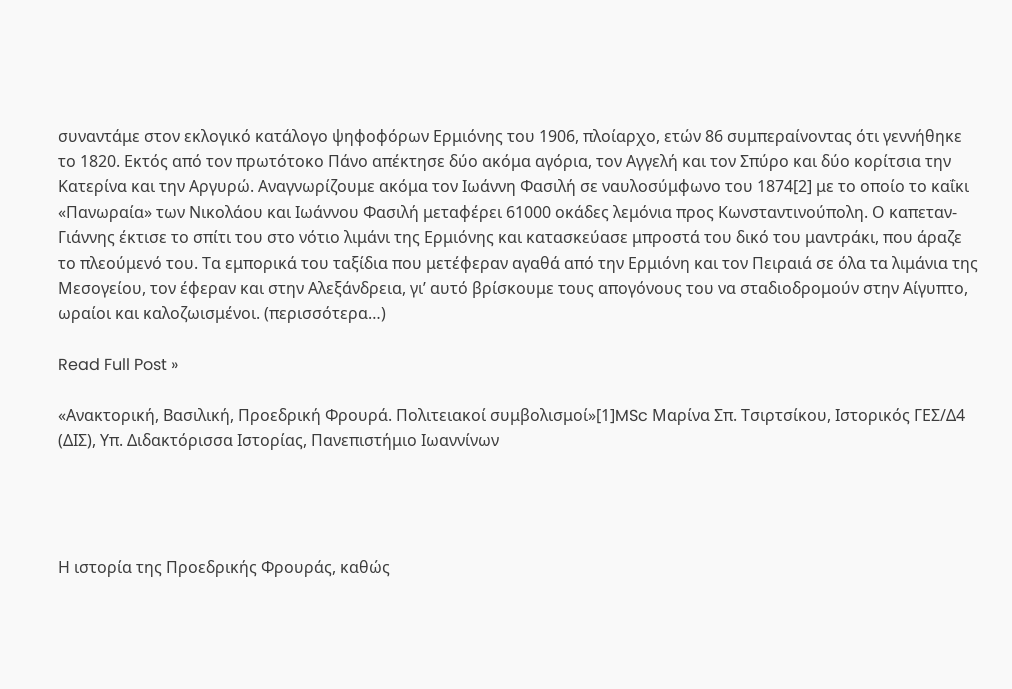συναντάμε στον εκλογικό κατάλογο ψηφοφόρων Ερμιόνης του 1906, πλοίαρχο, ετών 86 συμπεραίνοντας ότι γεννήθηκε το 1820. Εκτός από τον πρωτότοκο Πάνο απέκτησε δύο ακόμα αγόρια, τον Αγγελή και τον Σπύρο και δύο κορίτσια την Κατερίνα και την Αργυρώ. Αναγνωρίζουμε ακόμα τον Ιωάννη Φασιλή σε ναυλοσύμφωνο του 1874[2] με το οποίο το καΐκι «Πανωραία» των Νικολάου και Ιωάννου Φασιλή μεταφέρει 61000 οκάδες λεμόνια προς Κωνσταντινούπολη. Ο καπεταν-Γιάννης έκτισε το σπίτι του στο νότιο λιμάνι της Ερμιόνης και κατασκεύασε μπροστά του δικό του μαντράκι, που άραζε το πλεούμενό του. Τα εμπορικά του ταξίδια που μετέφεραν αγαθά από την Ερμιόνη και τον Πειραιά σε όλα τα λιμάνια της Μεσογείου, τον έφεραν και στην Αλεξάνδρεια, γι’ αυτό βρίσκουμε τους απογόνους του να σταδιοδρομούν στην Αίγυπτο, ωραίοι και καλοζωισμένοι. (περισσότερα…)

Read Full Post »

«Ανακτορική, Βασιλική, Προεδρική Φρουρά. Πολιτειακοί συμβολισμοί»[1]MSc Μαρίνα Σπ. Τσιρτσίκου, Ιστορικός ΓΕΣ/Δ4 (ΔΙΣ), Υπ. Διδακτόρισσα Ιστορίας, Πανεπιστήμιο Ιωαννίνων




Η ιστορία της Προεδρικής Φρουράς, καθώς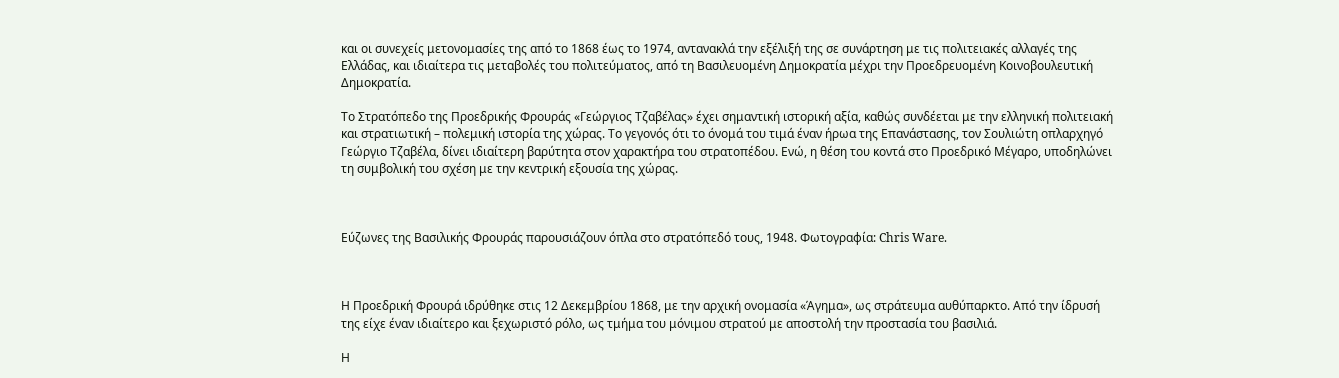και οι συνεχείς μετονομασίες της από το 1868 έως το 1974, αντανακλά την εξέλιξή της σε συνάρτηση με τις πολιτειακές αλλαγές της Ελλάδας, και ιδιαίτερα τις μεταβολές του πολιτεύματος, από τη Βασιλευομένη Δημοκρατία μέχρι την Προεδρευομένη Κοινοβουλευτική Δημοκρατία.

Το Στρατόπεδο της Προεδρικής Φρουράς «Γεώργιος Τζαβέλας» έχει σημαντική ιστορική αξία, καθώς συνδέεται με την ελληνική πολιτειακή και στρατιωτική – πολεμική ιστορία της χώρας. Το γεγονός ότι το όνομά του τιμά έναν ήρωα της Επανάστασης, τον Σουλιώτη οπλαρχηγό Γεώργιο Τζαβέλα, δίνει ιδιαίτερη βαρύτητα στον χαρακτήρα του στρατοπέδου. Ενώ, η θέση του κοντά στο Προεδρικό Μέγαρο, υποδηλώνει τη συμβολική του σχέση με την κεντρική εξουσία της χώρας.



Εύζωνες της Βασιλικής Φρουράς παρουσιάζουν όπλα στο στρατόπεδό τους, 1948. Φωτογραφία: Chris Ware.



Η Προεδρική Φρουρά ιδρύθηκε στις 12 Δεκεμβρίου 1868, με την αρχική ονομασία «Άγημα», ως στράτευμα αυθύπαρκτο. Από την ίδρυσή της είχε έναν ιδιαίτερο και ξεχωριστό ρόλο, ως τμήμα του μόνιμου στρατού με αποστολή την προστασία του βασιλιά.

Η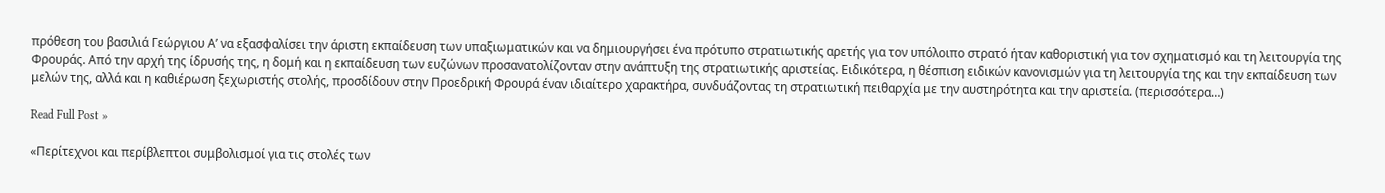πρόθεση του βασιλιά Γεώργιου Α’ να εξασφαλίσει την άριστη εκπαίδευση των υπαξιωματικών και να δημιουργήσει ένα πρότυπο στρατιωτικής αρετής για τον υπόλοιπο στρατό ήταν καθοριστική για τον σχηματισμό και τη λειτουργία της Φρουράς. Από την αρχή της ίδρυσής της, η δομή και η εκπαίδευση των ευζώνων προσανατολίζονταν στην ανάπτυξη της στρατιωτικής αριστείας. Ειδικότερα, η θέσπιση ειδικών κανονισμών για τη λειτουργία της και την εκπαίδευση των μελών της, αλλά και η καθιέρωση ξεχωριστής στολής, προσδίδουν στην Προεδρική Φρουρά έναν ιδιαίτερο χαρακτήρα, συνδυάζοντας τη στρατιωτική πειθαρχία με την αυστηρότητα και την αριστεία. (περισσότερα…)

Read Full Post »

«Περίτεχνοι και περίβλεπτοι συμβολισμοί για τις στολές των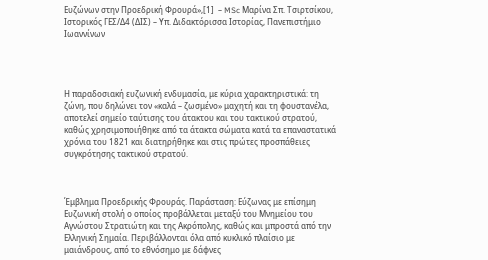Ευζώνων στην Προεδρική Φρουρά»,[1]  – MSc Μαρίνα Σπ. Τσιρτσίκου, Ιστορικός ΓΕΣ/Δ4 (ΔΙΣ) – Υπ. Διδακτόρισσα Ιστορίας, Πανεπιστήμιο Ιωαννίνων




Η παραδοσιακή ευζωνική ενδυμασία, με κύρια χαρακτηριστικά: τη ζώνη, που δηλώνει τον «καλά – ζωσμένο» μαχητή και τη φουστανέλα, αποτελεί σημείο ταύτισης του άτακτου και του τακτικού στρατού, καθώς χρησιμοποιήθηκε από τα άτακτα σώματα κατά τα επαναστατικά χρόνια του 1821 και διατηρήθηκε και στις πρώτες προσπάθειες συγκρότησης τακτικού στρατού.



Έμβλημα Προεδρικής Φρουράς. Παράσταση: Εύζωνας με επίσημη Ευζωνική στολή ο οποίος προβάλλεται μεταξύ του Μνημείου του Αγνώστου Στρατιώτη και της Ακρόπολης, καθώς και μπροστά από την Ελληνική Σημαία. Περιβάλλονται όλα από κυκλικό πλαίσιο με μαιάνδρους, από το εθνόσημο με δάφνες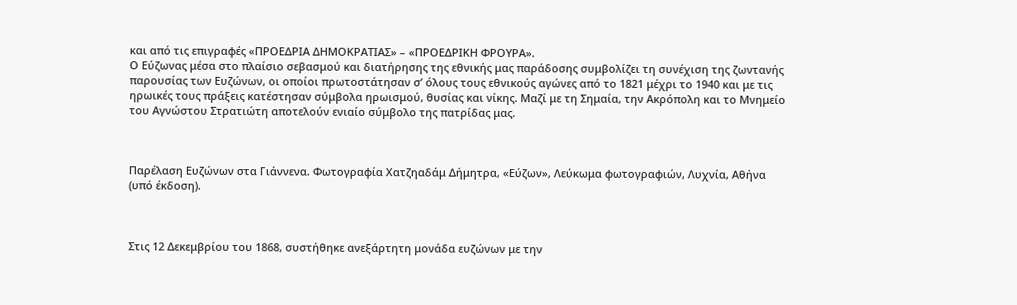και από τις επιγραφές «ΠΡΟΕΔΡΙΑ ΔΗΜΟΚΡΑΤΙΑΣ» – «ΠΡΟΕΔΡΙΚΗ ΦΡΟΥΡΑ».
Ο Εύζωνας μέσα στο πλαίσιο σεβασμού και διατήρησης της εθνικής μας παράδοσης συμβολίζει τη συνέχιση της ζωντανής παρουσίας των Ευζώνων, οι οποίοι πρωτοστάτησαν σ’ όλους τους εθνικούς αγώνες από το 1821 μέχρι το 1940 και με τις ηρωικές τους πράξεις κατέστησαν σύμβολα ηρωισμού, θυσίας και νίκης. Μαζί με τη Σημαία, την Ακρόπολη και το Μνημείο του Αγνώστου Στρατιώτη αποτελούν ενιαίο σύμβολο της πατρίδας μας.



Παρέλαση Ευζώνων στα Γιάννενα. Φωτογραφία Χατζηαδάμ Δήμητρα, «Εύζων», Λεύκωμα φωτογραφιών, Λυχνία, Αθήνα (υπό έκδοση).



Στις 12 Δεκεμβρίου του 1868, συστήθηκε ανεξάρτητη μονάδα ευζώνων με την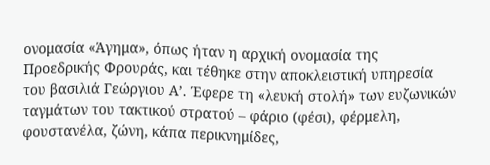ονομασία «Άγημα», όπως ήταν η αρχική ονομασία της Προεδρικής Φρουράς, και τέθηκε στην αποκλειστική υπηρεσία του βασιλιά Γεώργιου Α’. Έφερε τη «λευκή στολή» των ευζωνικών ταγμάτων του τακτικού στρατού – φάριο (φέσι), φέρμελη, φουστανέλα, ζώνη, κάπα περικνημίδες,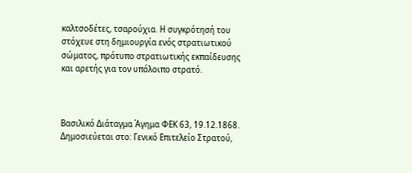καλτσοδέτες, τσαρούχια. Η συγκρότησή του στόχευε στη δημιουργία ενός στρατιωτικού σώματος, πρότυπο στρατιωτικής εκπαίδευσης και αρετής για τον υπόλοιπο στρατό.



Βασιλικό Διάταγμα Άγημα ΦΕΚ 63, 19.12.1868. Δημοσιεύεται στο: Γενικό Επιτελείο Στρατού,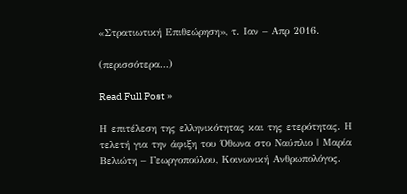«Στρατιωτική Επιθεώρηση», τ. Ιαν – Απρ 2016.

(περισσότερα…)

Read Full Post »

Η επιτέλεση της ελληνικότητας και της ετερότητας. Η τελετή για την άφιξη του Όθωνα στο Ναύπλιο | Μαρία Βελιώτη – Γεωργοπούλου, Κοινωνική Ανθρωπολόγος.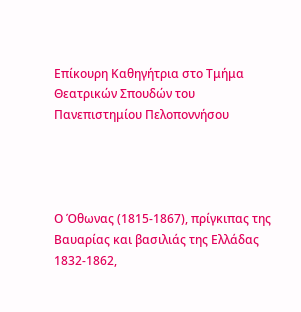Επίκουρη Καθηγήτρια στο Τμήμα Θεατρικών Σπουδών του Πανεπιστημίου Πελοποννήσου




Ο Όθωνας (1815-1867), πρίγκιπας της Βαυαρίας και βασιλιάς της Ελλάδας 1832-1862,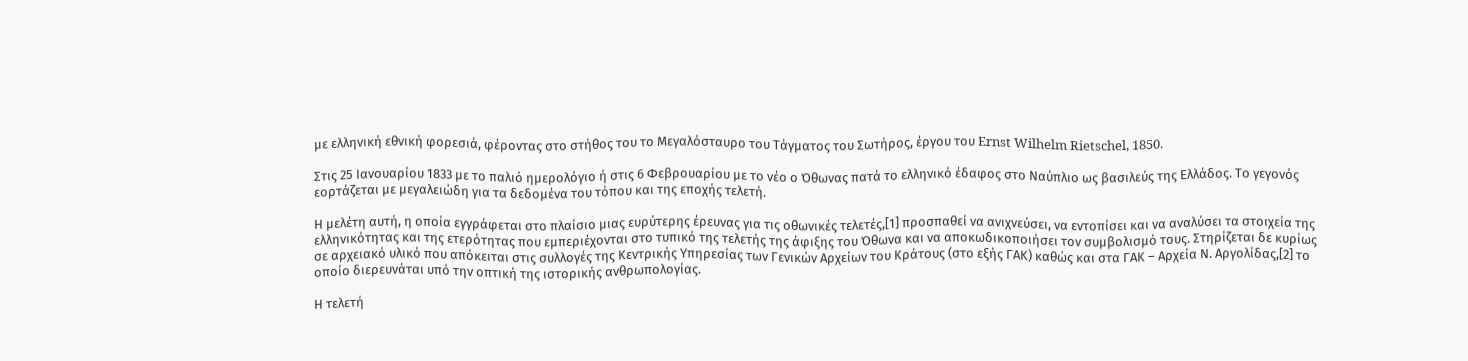με ελληνική εθνική φορεσιά, φέροντας στο στήθος του το Μεγαλόσταυρο του Τάγματος του Σωτήρος, έργου του Ernst Wilhelm Rietschel, 1850.

Στις 25 Ιανουαρίου 1833 με το παλιό ημερολόγιο ή στις 6 Φεβρουαρίου με το νέο ο Όθωνας πατά το ελληνικό έδαφος στο Ναύπλιο ως βασιλεύς της Ελλάδος. Το γεγονός εορτάζεται με μεγαλειώδη για τα δεδομένα του τόπου και της εποχής τελετή.

Η μελέτη αυτή, η οποία εγγράφεται στο πλαίσιο μιας ευρύτερης έρευνας για τις οθωνικές τελετές,[1] προσπαθεί να ανιχνεύσει, να εντοπίσει και να αναλύσει τα στοιχεία της ελληνικότητας και της ετερότητας που εμπεριέχονται στο τυπικό της τελετής της άφιξης του Όθωνα και να αποκωδικοποιήσει τον συμβολισμό τους. Στηρίζεται δε κυρίως σε αρχειακό υλικό που απόκειται στις συλλογές της Κεντρικής Υπηρεσίας των Γενικών Αρχείων του Κράτους (στο εξής ΓΑΚ) καθώς και στα ΓΑΚ – Αρχεία Ν. Αργολίδας,[2] το οποίο διερευνάται υπό την οπτική της ιστορικής ανθρωπολογίας.

Η τελετή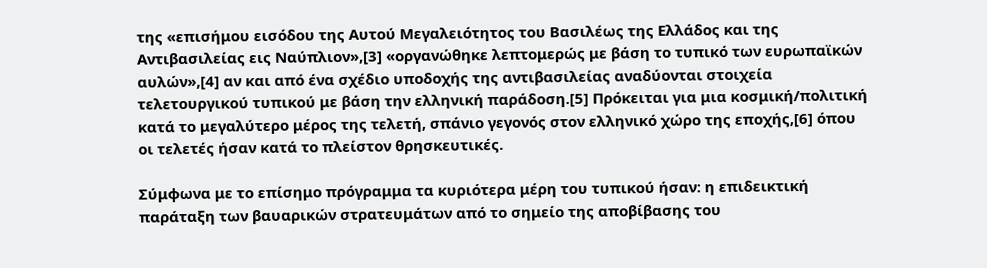της «επισήμου εισόδου της Αυτού Μεγαλειότητος του Βασιλέως της Ελλάδος και της Αντιβασιλείας εις Ναύπλιον»,[3] «οργανώθηκε λεπτομερώς με βάση το τυπικό των ευρωπαϊκών αυλών»,[4] αν και από ένα σχέδιο υποδοχής της αντιβασιλείας αναδύονται στοιχεία τελετουργικού τυπικού με βάση την ελληνική παράδοση.[5] Πρόκειται για μια κοσμική/πολιτική κατά το μεγαλύτερο μέρος της τελετή, σπάνιο γεγονός στον ελληνικό χώρο της εποχής,[6] όπου οι τελετές ήσαν κατά το πλείστον θρησκευτικές.

Σύμφωνα με το επίσημο πρόγραμμα τα κυριότερα μέρη του τυπικού ήσαν: η επιδεικτική παράταξη των βαυαρικών στρατευμάτων από το σημείο της αποβίβασης του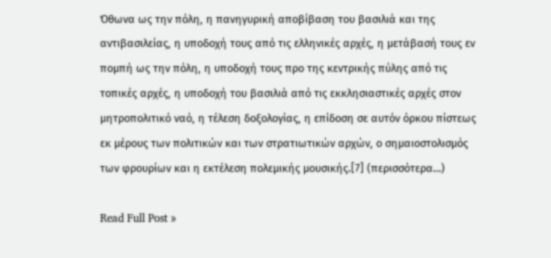Όθωνα ως την πόλη, η πανηγυρική αποβίβαση του βασιλιά και της αντιβασιλείας, η υποδοχή τους από τις ελληνικές αρχές, η μετάβασή τους εν πομπή ως την πόλη, η υποδοχή τους προ της κεντρικής πύλης από τις τοπικές αρχές, η υποδοχή του βασιλιά από τις εκκλησιαστικές αρχές στον μητροπολιτικό ναό, η τέλεση δοξολογίας, η επίδοση σε αυτόν όρκου πίστεως εκ μέρους των πολιτικών και των στρατιωτικών αρχών, ο σημαιοστολισμός των φρουρίων και η εκτέλεση πολεμικής μουσικής.[7] (περισσότερα…)

Read Full Post »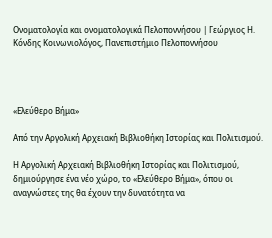Ονοματολογία και ονοματολογικά Πελοποννήσου | Γεώργιος Η. Κόνδης Κοινωνιολόγος, Πανεπιστήμιο Πελοποννήσου




«Ελεύθερο Βήμα»

Από την Αργολική Αρχειακή Βιβλιοθήκη Ιστορίας και Πολιτισμού.

Η Αργολική Αρχειακή Βιβλιοθήκη Ιστορίας και Πολιτισμού, δημιούργησε ένα νέο χώρο, το «Ελεύθερο Βήμα», όπου οι αναγνώστες της θα έχουν την δυνατότητα να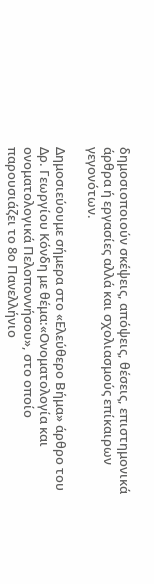δημοσιοποιούν σκέψεις, απόψεις, θέσεις, επιστημονικά άρθρα ή εργασίες αλλά και σχολιασμούς επίκαιρων γεγονότων.

Δημοσιεύουμε σήμερα στο «Ελεύθερο Βήμα» άρθρο του Δρ. Γεωργίου Κόνδη με θέμα:«Ονοματολογία και ονοματολογικά Πελοποννήσου», στο οποίο παρουσιάζει το 8ο Πανελλήνιο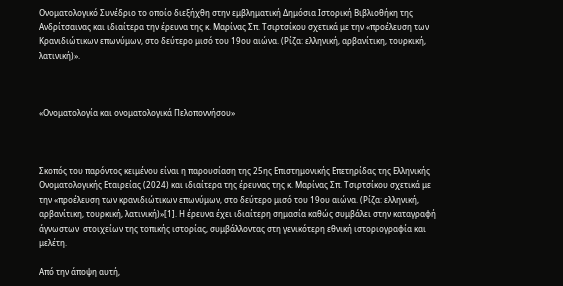Ονοματολογικό Συνέδριο το οποίο διεξήχθη στην εμβληματική Δημόσια Ιστορική Βιβλιοθήκη της Ανδρίτσαινας και ιδιαίτερα την έρευνα της κ. Μαρίνας Σπ. Τσιρτσίκου σχετικά με την «προέλευση των Κρανιδιώτικων επωνύμων, στο δεύτερο μισό του 19ου αιώνα. (Ρίζα: ελληνική, αρβανίτικη, τουρκική, λατινική)».



«Ονοματολογία και ονοματολογικά Πελοποννήσου»



Σκοπός του παρόντος κειμένου είναι η παρουσίαση της 25ης Επιστημονικής Επετηρίδας της Ελληνικής Ονοματολογικής Εταιρείας (2024) και ιδιαίτερα της έρευνας της κ. Μαρίνας Σπ. Τσιρτσίκου σχετικά με την «προέλευση των κρανιδιώτικων επωνύμων, στο δεύτερο μισό του 19ου αιώνα. (Ρίζα: ελληνική, αρβανίτικη, τουρκική, λατινική)»[1]. Η έρευνα έχει ιδιαίτερη σημασία καθώς συμβάλει στην καταγραφή άγνωστων  στοιχείων της τοπικής ιστορίας, συμβάλλοντας στη γενικότερη εθνική ιστοριογραφία και μελέτη.

Από την άποψη αυτή,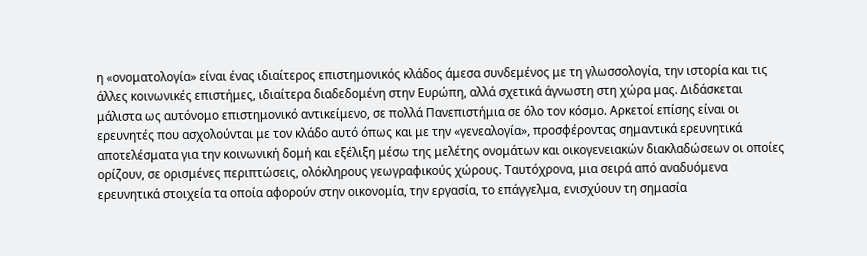η «ονοματολογία» είναι ένας ιδιαίτερος επιστημονικός κλάδος άμεσα συνδεμένος με τη γλωσσολογία, την ιστορία και τις άλλες κοινωνικές επιστήμες, ιδιαίτερα διαδεδομένη στην Ευρώπη, αλλά σχετικά άγνωστη στη χώρα μας. Διδάσκεται μάλιστα ως αυτόνομο επιστημονικό αντικείμενο, σε πολλά Πανεπιστήμια σε όλο τον κόσμο. Αρκετοί επίσης είναι οι ερευνητές που ασχολούνται με τον κλάδο αυτό όπως και με την «γενεαλογία», προσφέροντας σημαντικά ερευνητικά αποτελέσματα για την κοινωνική δομή και εξέλιξη μέσω της μελέτης ονομάτων και οικογενειακών διακλαδώσεων οι οποίες ορίζουν, σε ορισμένες περιπτώσεις, ολόκληρους γεωγραφικούς χώρους. Ταυτόχρονα, μια σειρά από αναδυόμενα ερευνητικά στοιχεία τα οποία αφορούν στην οικονομία, την εργασία, το επάγγελμα, ενισχύουν τη σημασία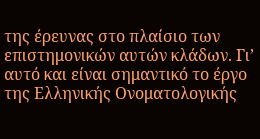της έρευνας στο πλαίσιο των επιστημονικών αυτών κλάδων. Γι’ αυτό και είναι σημαντικό το έργο της Ελληνικής Ονοματολογικής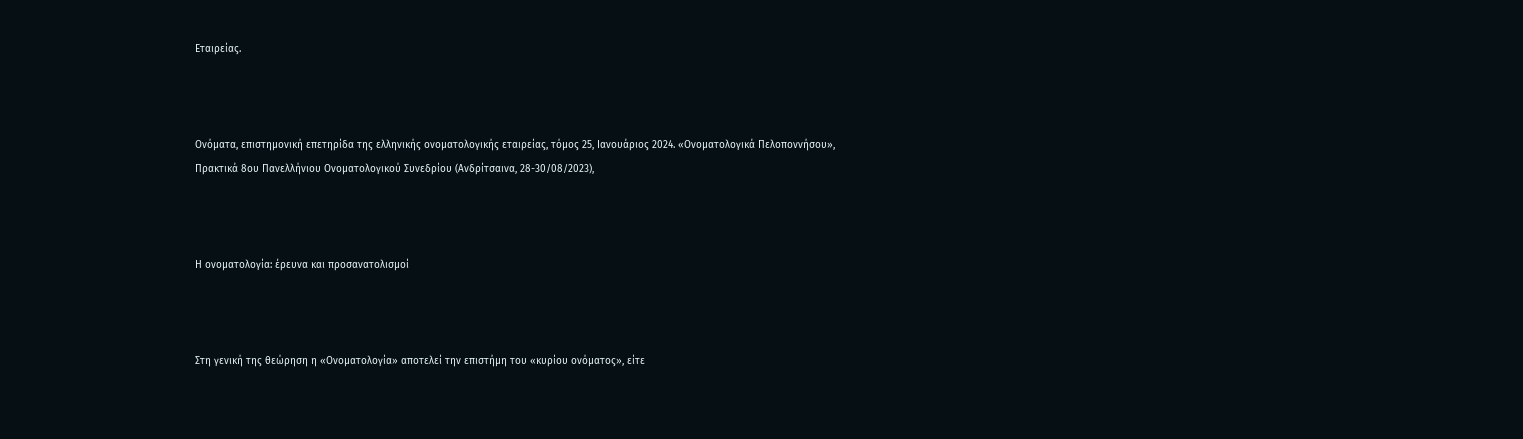Εταιρείας.



Ονόματα, επιστημονική επετηρίδα της ελληνικής ονοματολογικής εταιρείας, τόμος 25, Ιανουάριος 2024. «Ονοματολογικά Πελοποννήσου», Πρακτικά 8ου Πανελλήνιου Ονοματολογικού Συνεδρίου (Ανδρίτσαινα, 28-30/08/2023),



Η ονοματολογία: έρευνα και προσανατολισμοί



Στη γενική της θεώρηση η «Ονοματολογία» αποτελεί την επιστήμη του «κυρίου ονόματος», είτε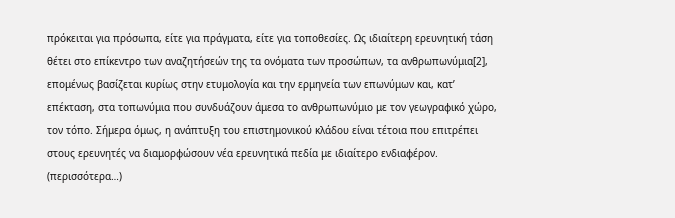πρόκειται για πρόσωπα, είτε για πράγματα, είτε για τοποθεσίες. Ως ιδιαίτερη ερευνητική τάση θέτει στο επίκεντρο των αναζητήσεών της τα ονόματα των προσώπων, τα ανθρωπωνύμια[2], επομένως βασίζεται κυρίως στην ετυμολογία και την ερμηνεία των επωνύμων και, κατ’ επέκταση, στα τοπωνύμια που συνδυάζουν άμεσα το ανθρωπωνύμιο με τον γεωγραφικό χώρο, τον τόπο. Σήμερα όμως, η ανάπτυξη του επιστημονικού κλάδου είναι τέτοια που επιτρέπει στους ερευνητές να διαμορφώσουν νέα ερευνητικά πεδία με ιδιαίτερο ενδιαφέρον. (περισσότερα…)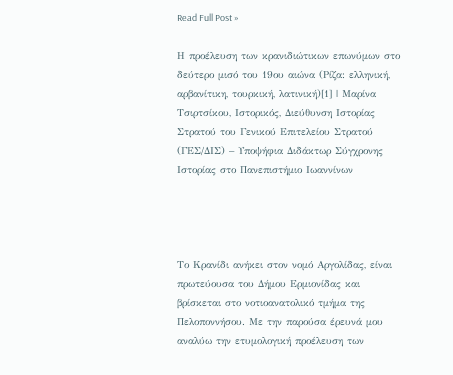Read Full Post »

Η προέλευση των κρανιδιώτικων επωνύμων στο δεύτερο μισό του 19ου αιώνα (Ρίζα: ελληνική, αρβανίτικη, τουρκική, λατινική)[1] | Μαρίνα Τσιρτσίκου, Ιστορικός, Διεύθυνση Ιστορίας Στρατού του Γενικού Επιτελείου Στρατού (ΓΕΣ/ΔΙΣ) – Υποψήφια Διδάκτωρ Σύγχρονης Ιστορίας στο Πανεπιστήμιο Ιωαννίνων




Το Κρανίδι ανήκει στον νομό Αργολίδας, είναι πρωτεύουσα του Δήμου Ερμιονίδας και βρίσκεται στο νοτιοανατολικό τμήμα της Πελοποννήσου. Με την παρούσα έρευνά μου αναλύω την ετυμολογική προέλευση των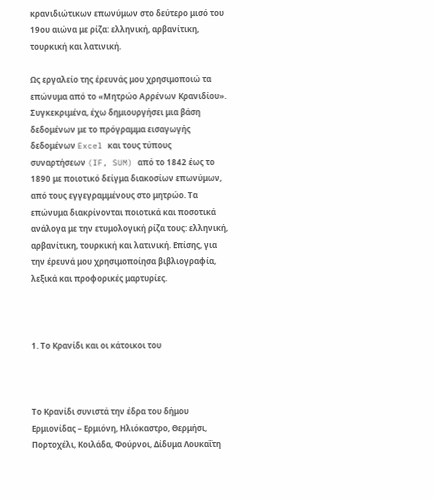κρανιδιώτικων επωνύμων στο δεύτερο μισό του 19ου αιώνα με ρίζα: ελληνική, αρβανίτικη, τουρκική και λατινική.

Ως εργαλείο της έρευνάς μου χρησιμοποιώ τα επώνυμα από το «Μητρώο Αρρένων Κρανιδίου». Συγκεκριμένα, έχω δημιουργήσει μια βάση δεδομένων με το πρόγραμμα εισαγωγής δεδομένων Excel και τους τύπους συναρτήσεων (IF, SUM) από το 1842 έως το 1890 με ποιοτικό δείγμα διακοσίων επωνύμων, από τους εγγεγραμμένους στο μητρώο. Τα επώνυμα διακρίνονται ποιοτικά και ποσοτικά ανάλογα με την ετυμολογική ρίζα τους: ελληνική, αρβανίτικη, τουρκική και λατινική. Επίσης, για την έρευνά μου χρησιμοποίησα βιβλιογραφία, λεξικά και προφορικές μαρτυρίες.



1. Το Κρανίδι και οι κάτοικοι του



Το Κρανίδι συνιστά την έδρα του δήμου Ερμιονίδας – Ερμιόνη, Ηλιόκαστρο, Θερμήσι, Πορτοχέλι, Κοιλάδα, Φούρνοι, Δίδυμα Λουκαΐτη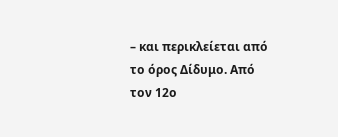– και περικλείεται από το όρος Δίδυμο. Από τον 12ο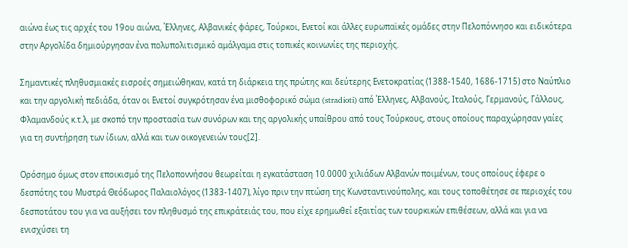αιώνα έως τις αρχές του 19ου αιώνα, Έλληνες, Αλβανικές φάρες, Τούρκοι, Ενετοί και άλλες ευρωπαϊκές ομάδες στην Πελοπόννησο και ειδικότερα στην Αργολίδα δημιούργησαν ένα πολυπολιτισμικό αμάλγαμα στις τοπικές κοινωνίες της περιοχής.

Σημαντικές πληθυσμιακές εισροές σημειώθηκαν, κατά τη διάρκεια της πρώτης και δεύτερης Ενετοκρατίας (1388-1540, 1686-1715) στο Ναύπλιο και την αργολική πεδιάδα, όταν οι Ενετοί συγκρότησαν ένα μισθοφορικό σώμα (stradioti) από Έλληνες, Αλβανούς, Ιταλούς, Γερμανούς, Γάλλους, Φλαμανδούς κ.τ.λ, με σκοπό την προστασία των συνόρων και της αργολικής υπαίθρου από τους Τούρκους, στους οποίους παραχώρησαν γαίες για τη συντήρηση των ίδιων, αλλά και των οικογενειών τους[2].

Ορόσημο όμως στον εποικισμό της Πελοποννήσου θεωρείται η εγκατάσταση 10.0000 χιλιάδων Αλβανών ποιμένων, τους οποίους έφερε ο δεσπότης του Μυστρά Θεόδωρος Παλαιολόγος (1383-1407), λίγο πριν την πτώση της Κωνσταντινούπολης, και τους τοποθέτησε σε περιοχές του δεσποτάτου του για να αυξήσει τον πληθυσμό της επικράτειάς του, που είχε ερημωθεί εξαιτίας των τουρκικών επιθέσεων, αλλά και για να ενισχύσει τη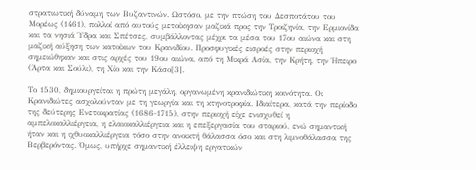στρατιωτική δύναμη των Βυζαντινών. Ωστόσο, με την πτώση του Δεσποτάτου του Μορέως (1461), πολλοί από αυτούς μετοίκησαν μαζικά προς την Τροιζηνία, την Ερμιονίδα και τα νησιά Ύδρα και Σπέτσες, συμβάλλοντας μέχρι τα μέσα του 17ου αιώνα και στη μαζική αύξηση των κατοίκων του Κρανιδίου. Προσφυγικές εισροές στην περιοχή σημειώθηκαν και στις αρχές του 19ου αιώνα, από τη Μικρά Ασία, την Κρήτη, την Ήπειρο (Άρτα και Σούλι), τη Χίο και την Κάσο[3].

Το 1530, δημιουργείται η πρώτη μεγάλη, οργανωμένη κρανιδιώτικη κοινότητα. Οι Κρανιδιώτες ασχολούνταν με τη γεωργία και τη κτηνοτροφία. Ιδιαίτερα, κατά την περίοδο της δεύτερης Ενετοκρατίας (1686-1715), στην περιοχή είχε ενισχυθεί η αμπελοκαλλιέργεια, η ελαιοκαλλιέργεια και η επεξεργασία του σταριού, ενώ σημαντική ήταν και η ιχθυοκαλλιέργεια τόσο στην ανοικτή θάλασσα όσο και στη λιμνοθάλασσα της Βερβερόντας. Όμως, υπήρχε σημαντική έλλειψη εργατικών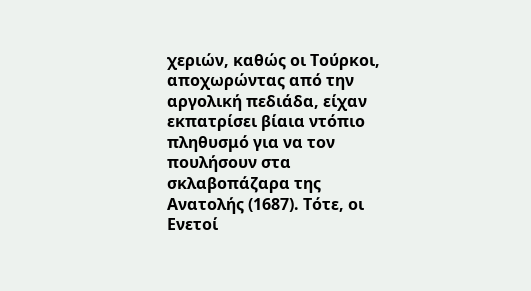χεριών, καθώς οι Τούρκοι, αποχωρώντας από την αργολική πεδιάδα, είχαν εκπατρίσει βίαια ντόπιο πληθυσμό για να τον πουλήσουν στα σκλαβοπάζαρα της Ανατολής (1687). Τότε, οι Ενετοί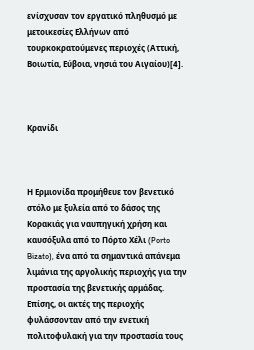ενίσχυσαν τον εργατικό πληθυσμό με μετοικεσίες Ελλήνων από τουρκοκρατούμενες περιοχές (Αττική, Βοιωτία, Εύβοια, νησιά του Αιγαίου)[4].



Κρανίδι



Η Ερμιονίδα προμήθευε τον βενετικό στόλο με ξυλεία από το δάσος της Κορακιάς για ναυπηγική χρήση και καυσόξυλα από το Πόρτο Χέλι (Porto Bizato), ένα από τα σημαντικά απάνεμα λιμάνια της αργολικής περιοχής για την προστασία της βενετικής αρμάδας. Επίσης, οι ακτές της περιοχής φυλάσσονταν από την ενετική πολιτοφυλακή για την προστασία τους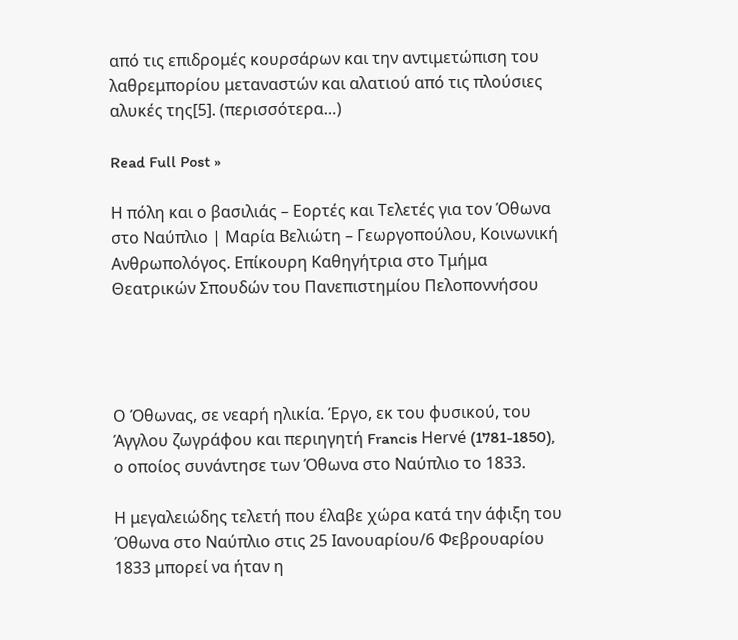από τις επιδρομές κουρσάρων και την αντιμετώπιση του λαθρεμπορίου μεταναστών και αλατιού από τις πλούσιες αλυκές της[5]. (περισσότερα…)

Read Full Post »

Η πόλη και ο βασιλιάς – Εορτές και Τελετές για τον Όθωνα στο Ναύπλιο | Μαρία Βελιώτη – Γεωργοπούλου, Κοινωνική Ανθρωπολόγος. Επίκουρη Καθηγήτρια στο Τμήμα Θεατρικών Σπουδών του Πανεπιστημίου Πελοποννήσου




Ο Όθωνας, σε νεαρή ηλικία. Έργο, εκ του φυσικού, του Άγγλου ζωγράφου και περιηγητή Francis Hervé (1781-1850), ο οποίος συνάντησε των Όθωνα στο Ναύπλιο το 1833.

Η μεγαλειώδης τελετή που έλαβε χώρα κατά την άφιξη του Όθωνα στο Ναύπλιο στις 25 Ιανουαρίου/6 Φεβρουαρίου 1833 μπορεί να ήταν η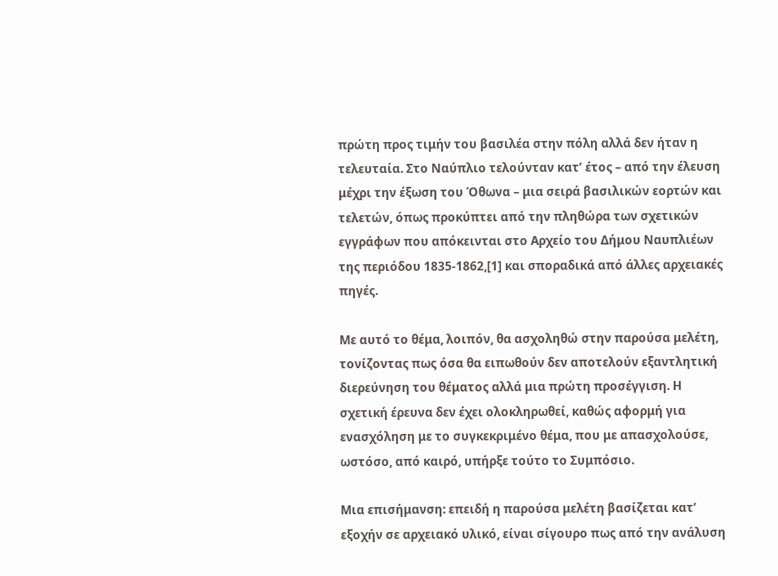πρώτη προς τιμήν του βασιλέα στην πόλη αλλά δεν ήταν η τελευταία. Στο Ναύπλιο τελούνταν κατ’ έτος – από την έλευση μέχρι την έξωση του Όθωνα – μια σειρά βασιλικών εορτών και τελετών, όπως προκύπτει από την πληθώρα των σχετικών εγγράφων που απόκεινται στο Αρχείο του Δήμου Ναυπλιέων της περιόδου 1835-1862,[1] και σποραδικά από άλλες αρχειακές πηγές.

Με αυτό το θέμα, λοιπόν, θα ασχοληθώ στην παρούσα μελέτη, τονίζοντας πως όσα θα ειπωθούν δεν αποτελούν εξαντλητική διερεύνηση του θέματος αλλά μια πρώτη προσέγγιση. Η σχετική έρευνα δεν έχει ολοκληρωθεί, καθώς αφορμή για ενασχόληση με το συγκεκριμένο θέμα, που με απασχολούσε, ωστόσο, από καιρό, υπήρξε τούτο το Συμπόσιο.

Μια επισήμανση: επειδή η παρούσα μελέτη βασίζεται κατ’ εξοχήν σε αρχειακό υλικό, είναι σίγουρο πως από την ανάλυση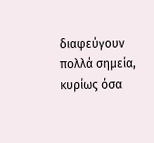διαφεύγουν πολλά σημεία, κυρίως όσα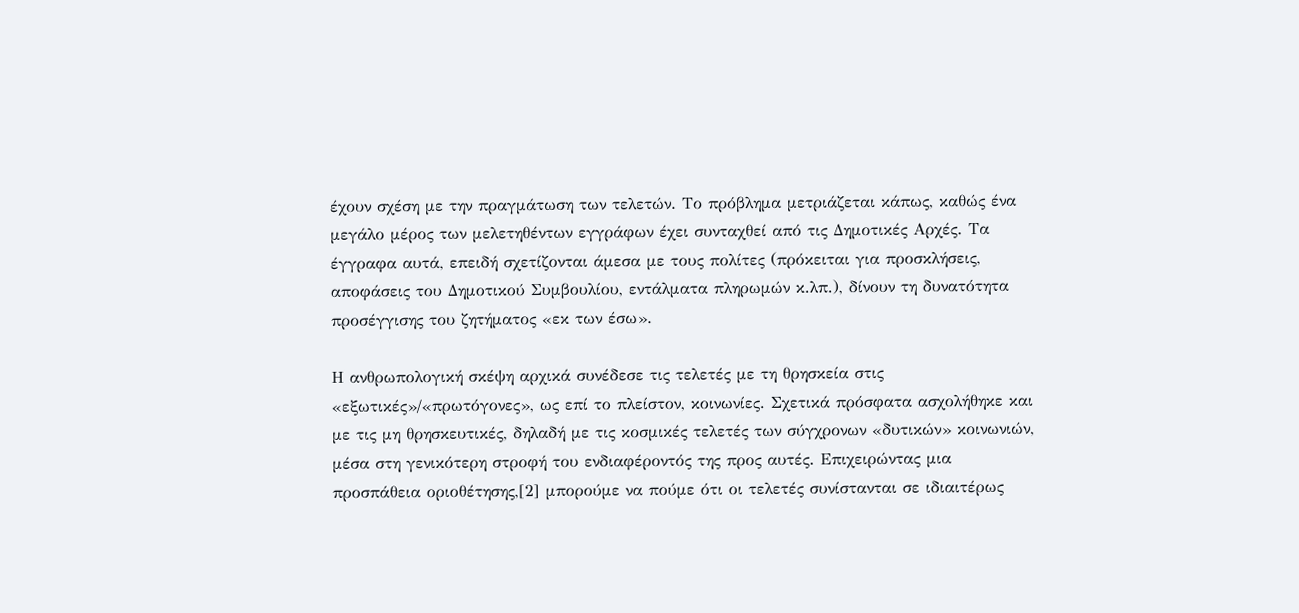έχουν σχέση με την πραγμάτωση των τελετών. Το πρόβλημα μετριάζεται κάπως, καθώς ένα μεγάλο μέρος των μελετηθέντων εγγράφων έχει συνταχθεί από τις Δημοτικές Αρχές. Τα έγγραφα αυτά, επειδή σχετίζονται άμεσα με τους πολίτες (πρόκειται για προσκλήσεις, αποφάσεις του Δημοτικού Συμβουλίου, εντάλματα πληρωμών κ.λπ.), δίνουν τη δυνατότητα προσέγγισης του ζητήματος «εκ των έσω».

Η ανθρωπολογική σκέψη αρχικά συνέδεσε τις τελετές με τη θρησκεία στις «εξωτικές»/«πρωτόγονες», ως επί το πλείστον, κοινωνίες. Σχετικά πρόσφατα ασχολήθηκε και με τις μη θρησκευτικές, δηλαδή με τις κοσμικές τελετές των σύγχρονων «δυτικών» κοινωνιών, μέσα στη γενικότερη στροφή του ενδιαφέροντός της προς αυτές. Επιχειρώντας μια προσπάθεια οριοθέτησης,[2] μπορούμε να πούμε ότι οι τελετές συνίστανται σε ιδιαιτέρως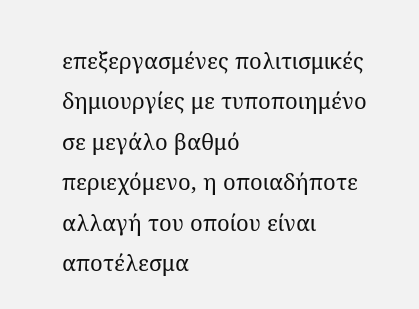επεξεργασμένες πολιτισμικές δημιουργίες με τυποποιημένο σε μεγάλο βαθμό περιεχόμενο, η οποιαδήποτε αλλαγή του οποίου είναι αποτέλεσμα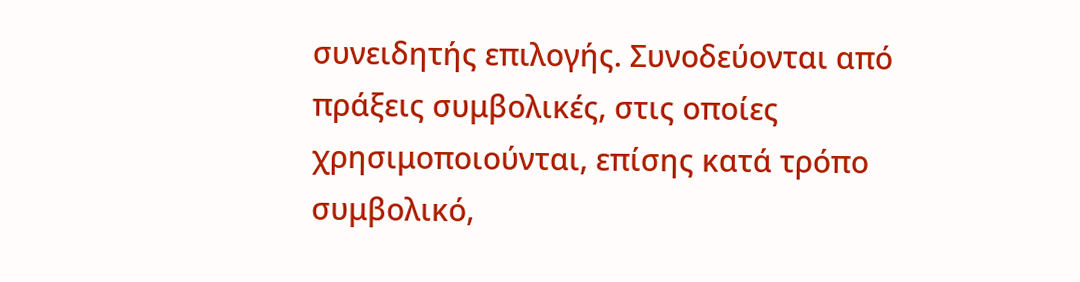συνειδητής επιλογής. Συνοδεύονται από πράξεις συμβολικές, στις οποίες χρησιμοποιούνται, επίσης κατά τρόπο συμβολικό,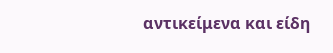αντικείμενα και είδη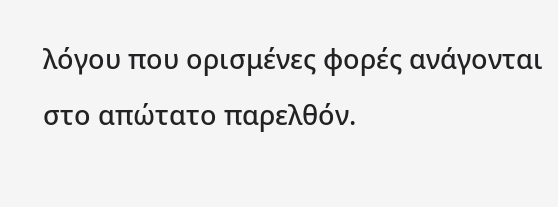λόγου που ορισμένες φορές ανάγονται στο απώτατο παρελθόν.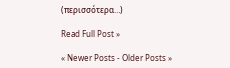(περισσότερα…)

Read Full Post »

« Newer Posts - Older Posts »